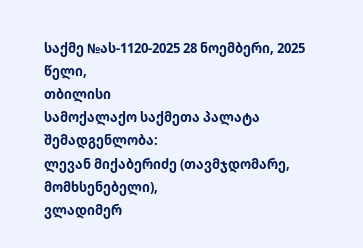საქმე №ას-1120-2025 28 ნოემბერი, 2025 წელი,
თბილისი
სამოქალაქო საქმეთა პალატა
შემადგენლობა:
ლევან მიქაბერიძე (თავმჯდომარე, მომხსენებელი),
ვლადიმერ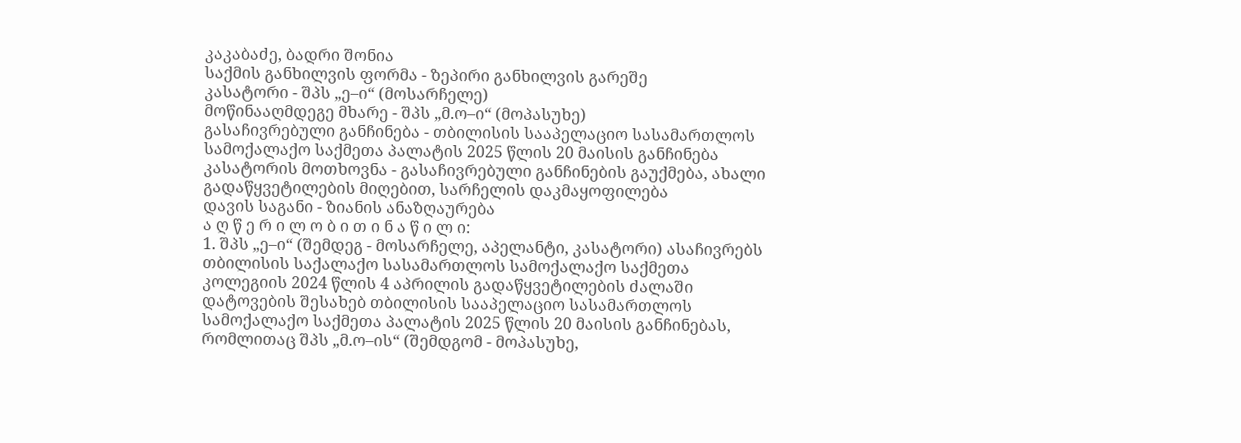კაკაბაძე, ბადრი შონია
საქმის განხილვის ფორმა - ზეპირი განხილვის გარეშე
კასატორი - შპს „ე–ი“ (მოსარჩელე)
მოწინააღმდეგე მხარე - შპს „მ.ო–ი“ (მოპასუხე)
გასაჩივრებული განჩინება - თბილისის სააპელაციო სასამართლოს სამოქალაქო საქმეთა პალატის 2025 წლის 20 მაისის განჩინება
კასატორის მოთხოვნა - გასაჩივრებული განჩინების გაუქმება, ახალი გადაწყვეტილების მიღებით, სარჩელის დაკმაყოფილება
დავის საგანი - ზიანის ანაზღაურება
ა ღ წ ე რ ი ლ ო ბ ი თ ი ნ ა წ ი ლ ი:
1. შპს „ე–ი“ (შემდეგ - მოსარჩელე, აპელანტი, კასატორი) ასაჩივრებს თბილისის საქალაქო სასამართლოს სამოქალაქო საქმეთა კოლეგიის 2024 წლის 4 აპრილის გადაწყვეტილების ძალაში დატოვების შესახებ თბილისის სააპელაციო სასამართლოს სამოქალაქო საქმეთა პალატის 2025 წლის 20 მაისის განჩინებას, რომლითაც შპს „მ.ო–ის“ (შემდგომ - მოპასუხე,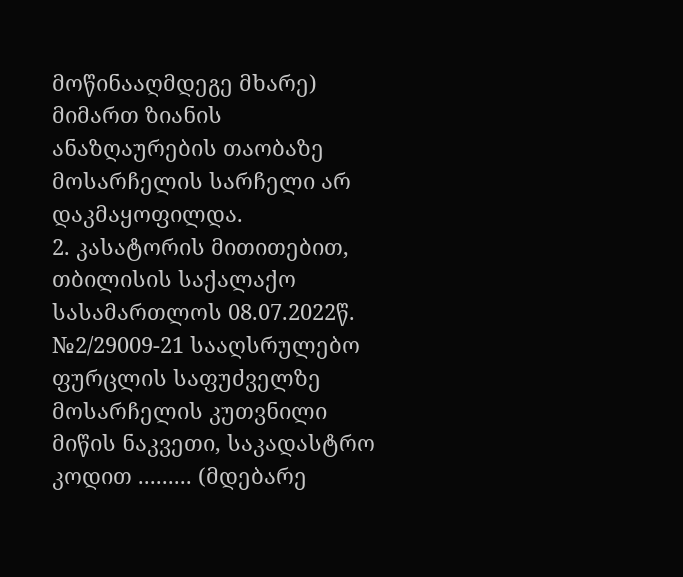მოწინააღმდეგე მხარე) მიმართ ზიანის ანაზღაურების თაობაზე მოსარჩელის სარჩელი არ დაკმაყოფილდა.
2. კასატორის მითითებით, თბილისის საქალაქო სასამართლოს 08.07.2022წ. №2/29009-21 სააღსრულებო ფურცლის საფუძველზე მოსარჩელის კუთვნილი მიწის ნაკვეთი, საკადასტრო კოდით ......... (მდებარე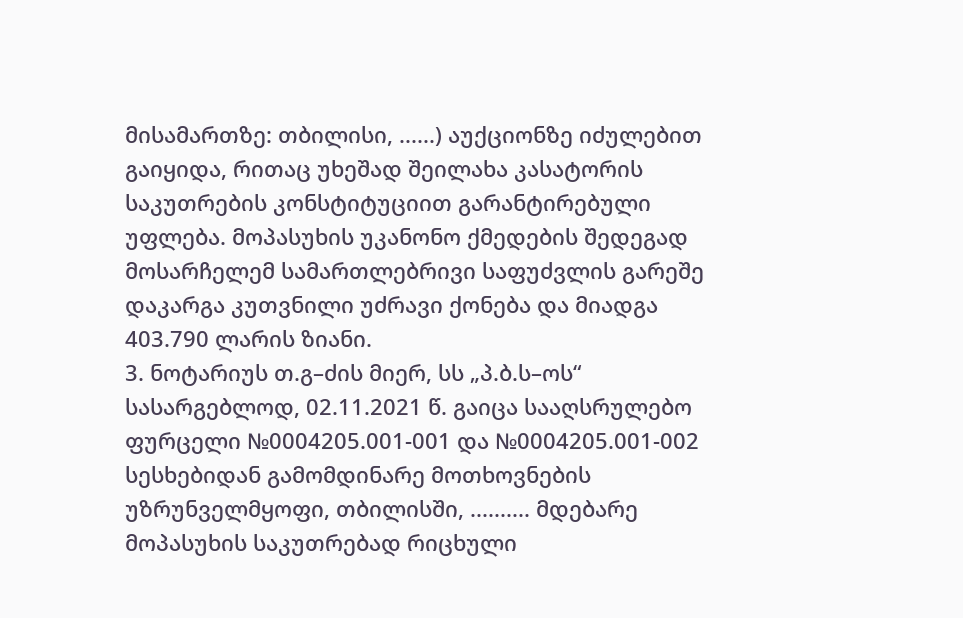მისამართზე: თბილისი, ......) აუქციონზე იძულებით გაიყიდა, რითაც უხეშად შეილახა კასატორის საკუთრების კონსტიტუციით გარანტირებული უფლება. მოპასუხის უკანონო ქმედების შედეგად მოსარჩელემ სამართლებრივი საფუძვლის გარეშე დაკარგა კუთვნილი უძრავი ქონება და მიადგა 403.790 ლარის ზიანი.
3. ნოტარიუს თ.გ–ძის მიერ, სს „პ.ბ.ს–ოს“ სასარგებლოდ, 02.11.2021 წ. გაიცა სააღსრულებო ფურცელი №0004205.001-001 და №0004205.001-002 სესხებიდან გამომდინარე მოთხოვნების უზრუნველმყოფი, თბილისში, .......... მდებარე მოპასუხის საკუთრებად რიცხული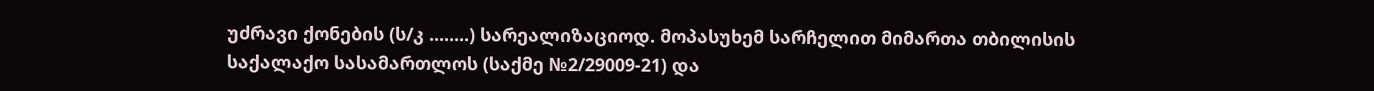უძრავი ქონების (ს/კ ........) სარეალიზაციოდ. მოპასუხემ სარჩელით მიმართა თბილისის საქალაქო სასამართლოს (საქმე №2/29009-21) და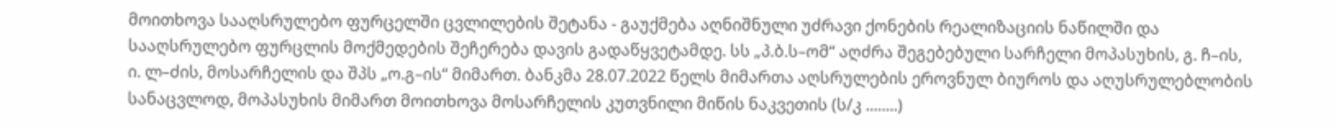მოითხოვა სააღსრულებო ფურცელში ცვლილების შეტანა - გაუქმება აღნიშნული უძრავი ქონების რეალიზაციის ნაწილში და სააღსრულებო ფურცლის მოქმედების შეჩერება დავის გადაწყვეტამდე. სს „პ.ბ.ს–ომ“ აღძრა შეგებებული სარჩელი მოპასუხის, გ. ჩ–ის, ი. ლ–ძის, მოსარჩელის და შპს „ო.გ–ის“ მიმართ. ბანკმა 28.07.2022 წელს მიმართა აღსრულების ეროვნულ ბიუროს და აღუსრულებლობის სანაცვლოდ, მოპასუხის მიმართ მოითხოვა მოსარჩელის კუთვნილი მიწის ნაკვეთის (ს/კ ........)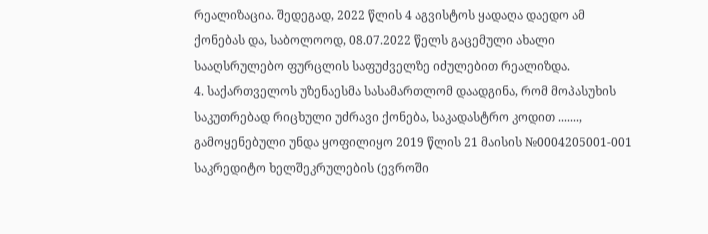რეალიზაცია. შედეგად, 2022 წლის 4 აგვისტოს ყადაღა დაედო ამ ქონებას და, საბოლოოდ, 08.07.2022 წელს გაცემული ახალი სააღსრულებო ფურცლის საფუძველზე იძულებით რეალიზდა.
4. საქართველოს უზენაესმა სასამართლომ დაადგინა, რომ მოპასუხის საკუთრებად რიცხული უძრავი ქონება, საკადასტრო კოდით ......., გამოყენებული უნდა ყოფილიყო 2019 წლის 21 მაისის №0004205001-001 საკრედიტო ხელშეკრულების (ევროში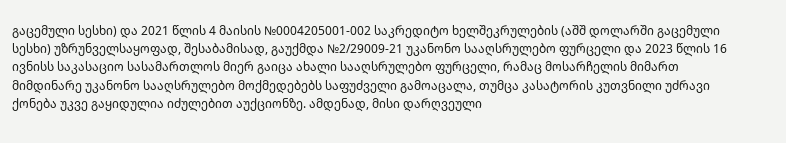გაცემული სესხი) და 2021 წლის 4 მაისის №0004205001-002 საკრედიტო ხელშეკრულების (აშშ დოლარში გაცემული სესხი) უზრუნველსაყოფად, შესაბამისად, გაუქმდა №2/29009-21 უკანონო სააღსრულებო ფურცელი და 2023 წლის 16 ივნისს საკასაციო სასამართლოს მიერ გაიცა ახალი სააღსრულებო ფურცელი, რამაც მოსარჩელის მიმართ მიმდინარე უკანონო სააღსრულებო მოქმედებებს საფუძველი გამოაცალა, თუმცა კასატორის კუთვნილი უძრავი ქონება უკვე გაყიდულია იძულებით აუქციონზე. ამდენად, მისი დარღვეული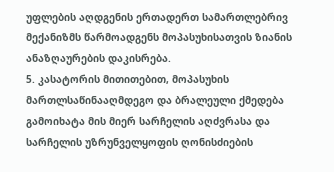უფლების აღდგენის ერთადერთ სამართლებრივ მექანიზმს წარმოადგენს მოპასუხისათვის ზიანის ანაზღაურების დაკისრება.
5. კასატორის მითითებით, მოპასუხის მართლსაწინააღმდეგო და ბრალეული ქმედება გამოიხატა მის მიერ სარჩელის აღძვრასა და სარჩელის უზრუნველყოფის ღონისძიების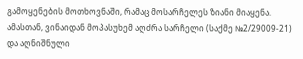გამოყენების მოთხოვნაში, რამაც მოსარჩელეს ზიანი მიაყენა. ამასთან, ვინაიდან მოპასუხემ აღძრა სარჩელი (საქმე №2/29009-21) და აღნიშნული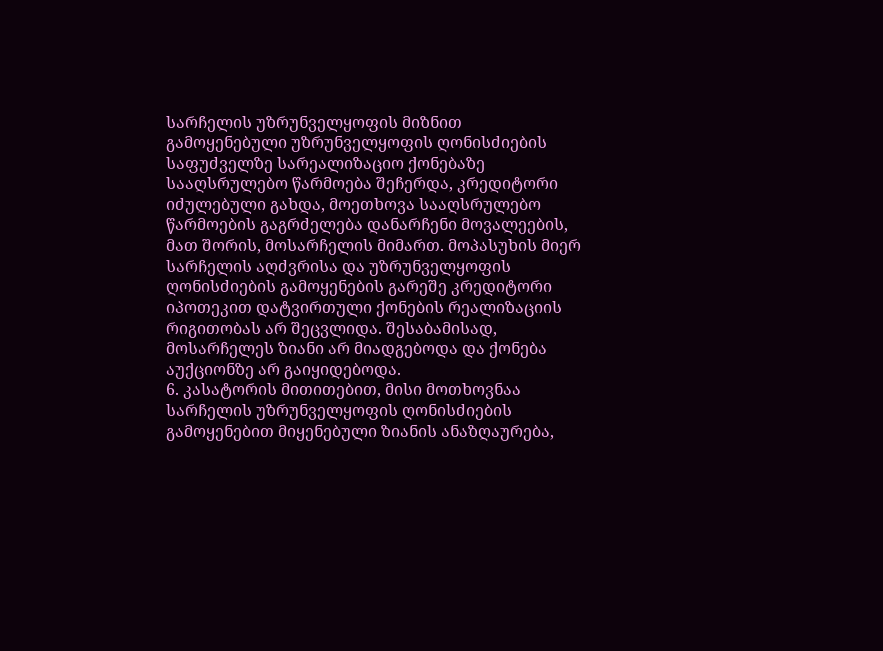სარჩელის უზრუნველყოფის მიზნით გამოყენებული უზრუნველყოფის ღონისძიების საფუძველზე სარეალიზაციო ქონებაზე სააღსრულებო წარმოება შეჩერდა, კრედიტორი იძულებული გახდა, მოეთხოვა სააღსრულებო წარმოების გაგრძელება დანარჩენი მოვალეების, მათ შორის, მოსარჩელის მიმართ. მოპასუხის მიერ სარჩელის აღძვრისა და უზრუნველყოფის ღონისძიების გამოყენების გარეშე კრედიტორი იპოთეკით დატვირთული ქონების რეალიზაციის რიგითობას არ შეცვლიდა. შესაბამისად, მოსარჩელეს ზიანი არ მიადგებოდა და ქონება აუქციონზე არ გაიყიდებოდა.
6. კასატორის მითითებით, მისი მოთხოვნაა სარჩელის უზრუნველყოფის ღონისძიების გამოყენებით მიყენებული ზიანის ანაზღაურება,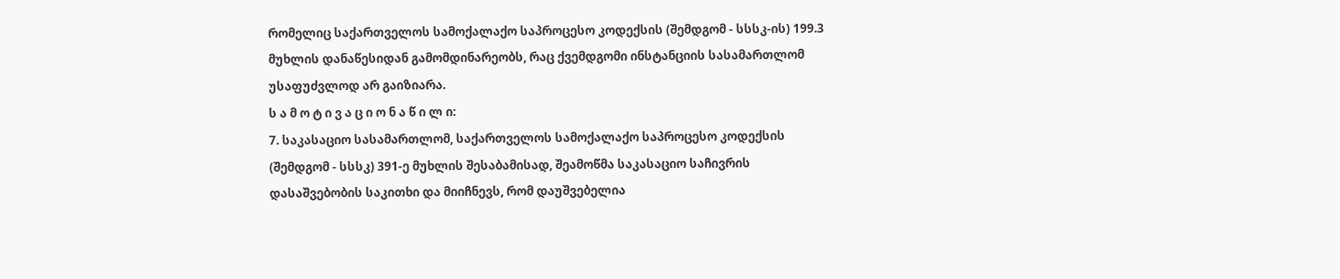რომელიც საქართველოს სამოქალაქო საპროცესო კოდექსის (შემდგომ - სსსკ-ის) 199.3 მუხლის დანაწესიდან გამომდინარეობს, რაც ქვემდგომი ინსტანციის სასამართლომ უსაფუძვლოდ არ გაიზიარა.
ს ა მ ო ტ ი ვ ა ც ი ო ნ ა წ ი ლ ი:
7. საკასაციო სასამართლომ, საქართველოს სამოქალაქო საპროცესო კოდექსის (შემდგომ - სსსკ) 391-ე მუხლის შესაბამისად, შეამოწმა საკასაციო საჩივრის დასაშვებობის საკითხი და მიიჩნევს, რომ დაუშვებელია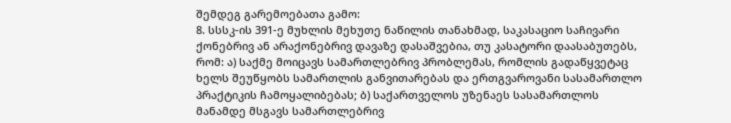შემდეგ გარემოებათა გამო:
8. სსსკ-ის 391-ე მუხლის მეხუთე ნაწილის თანახმად, საკასაციო საჩივარი ქონებრივ ან არაქონებრივ დავაზე დასაშვებია, თუ კასატორი დაასაბუთებს, რომ: ა) საქმე მოიცავს სამართლებრივ პრობლემას, რომლის გადაწყვეტაც ხელს შეუწყობს სამართლის განვითარებას და ერთგვაროვანი სასამართლო პრაქტიკის ჩამოყალიბებას; ბ) საქართველოს უზენაეს სასამართლოს მანამდე მსგავს სამართლებრივ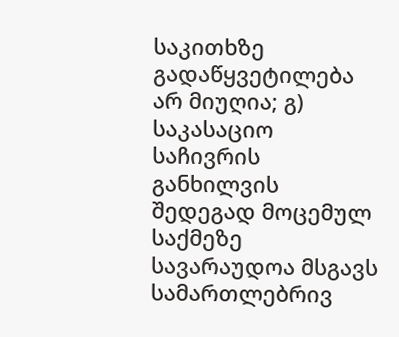საკითხზე გადაწყვეტილება არ მიუღია; გ) საკასაციო საჩივრის განხილვის შედეგად მოცემულ საქმეზე სავარაუდოა მსგავს სამართლებრივ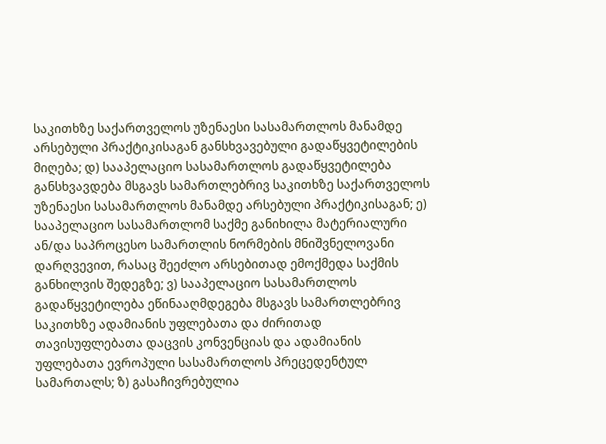საკითხზე საქართველოს უზენაესი სასამართლოს მანამდე არსებული პრაქტიკისაგან განსხვავებული გადაწყვეტილების მიღება; დ) სააპელაციო სასამართლოს გადაწყვეტილება განსხვავდება მსგავს სამართლებრივ საკითხზე საქართველოს უზენაესი სასამართლოს მანამდე არსებული პრაქტიკისაგან; ე) სააპელაციო სასამართლომ საქმე განიხილა მატერიალური ან/და საპროცესო სამართლის ნორმების მნიშვნელოვანი დარღვევით, რასაც შეეძლო არსებითად ემოქმედა საქმის განხილვის შედეგზე; ვ) სააპელაციო სასამართლოს გადაწყვეტილება ეწინააღმდეგება მსგავს სამართლებრივ საკითხზე ადამიანის უფლებათა და ძირითად თავისუფლებათა დაცვის კონვენციას და ადამიანის უფლებათა ევროპული სასამართლოს პრეცედენტულ სამართალს; ზ) გასაჩივრებულია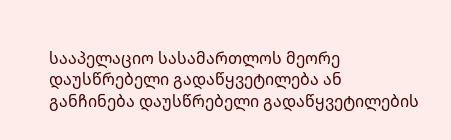სააპელაციო სასამართლოს მეორე დაუსწრებელი გადაწყვეტილება ან განჩინება დაუსწრებელი გადაწყვეტილების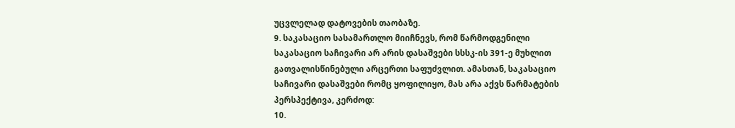უცვლელად დატოვების თაობაზე.
9. საკასაციო სასამართლო მიიჩნევს, რომ წარმოდგენილი საკასაციო საჩივარი არ არის დასაშვები სსსკ-ის 391-ე მუხლით გათვალისწინებული არცერთი საფუძვლით. ამასთან, საკასაციო საჩივარი დასაშვები რომც ყოფილიყო, მას არა აქვს წარმატების პერსპექტივა, კერძოდ:
10.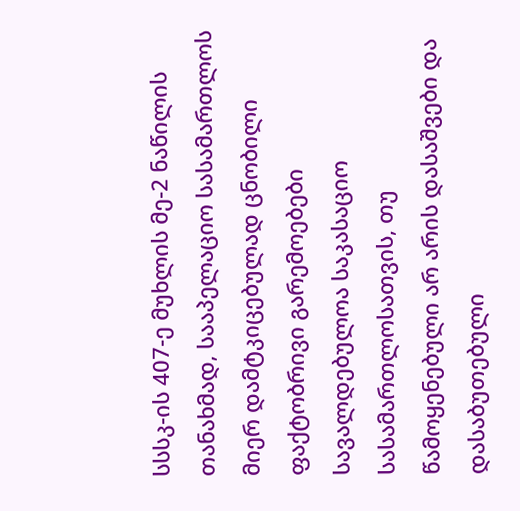სსსკ-ის 407-ე მუხლის მე-2 ნაწილის თანახმად, სააპელაციო სასამართლოს მიერ დამტკიცებულად ცნობილი ფაქტობრივი გარემოებები სავალდებულოა საკასაციო სასამართლოსათვის, თუ წამოყენებული არ არის დასაშვები და დასაბუთებული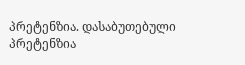პრეტენზია. დასაბუთებული პრეტენზია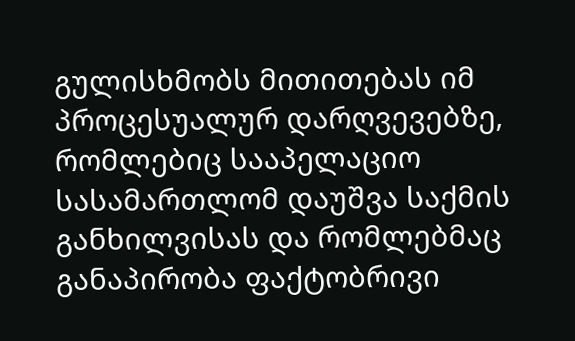გულისხმობს მითითებას იმ პროცესუალურ დარღვევებზე, რომლებიც სააპელაციო სასამართლომ დაუშვა საქმის განხილვისას და რომლებმაც განაპირობა ფაქტობრივი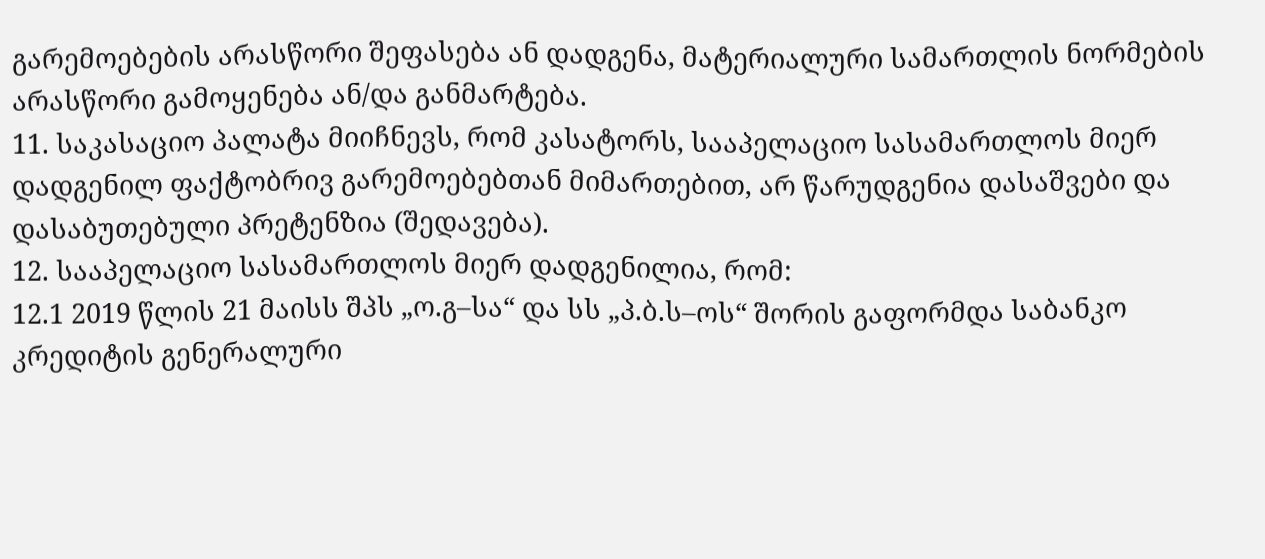გარემოებების არასწორი შეფასება ან დადგენა, მატერიალური სამართლის ნორმების არასწორი გამოყენება ან/და განმარტება.
11. საკასაციო პალატა მიიჩნევს, რომ კასატორს, სააპელაციო სასამართლოს მიერ დადგენილ ფაქტობრივ გარემოებებთან მიმართებით, არ წარუდგენია დასაშვები და დასაბუთებული პრეტენზია (შედავება).
12. სააპელაციო სასამართლოს მიერ დადგენილია, რომ:
12.1 2019 წლის 21 მაისს შპს „ო.გ–სა“ და სს „პ.ბ.ს–ოს“ შორის გაფორმდა საბანკო კრედიტის გენერალური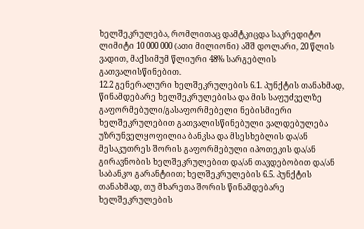ხელშეკრულება, რომლითაც დამტკიცდა საკრედიტო ლიმიტი 10 000 000 (ათი მილიონი) აშშ დოლარი, 20 წლის ვადით, მაქსიმუმ წლიური 48% სარგებლის გათვალისწინებით.
12.2 გენერალური ხელშეკრულების 6.1. პუნქტის თანახმად, წინამდებარე ხელშეკრულებისა და მის საფუძველზე გაფორმებული/გასაფორმებელი ნებისმიერი ხელშეკრულებით გათვალისწინებული ვალდებულება უზრუნველყოფილია ბანკსა და მსესხებლის და/ან მესაკუთრეს შორის გაფორმებული იპოთეკის და/ან გირავნობის ხელშეკრულებით და/ან თავდებობით და/ან საბანკო გარანტიით; ხელშეკრულების 6.5. პუნქტის თანახმად, თუ მხარეთა შორის წინამდებარე ხელშეკრულების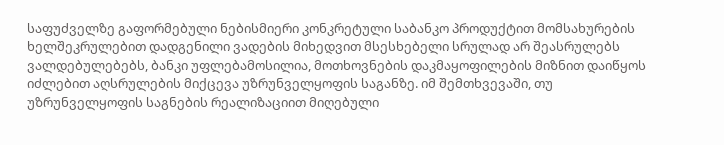საფუძველზე გაფორმებული ნებისმიერი კონკრეტული საბანკო პროდუქტით მომსახურების ხელშეკრულებით დადგენილი ვადების მიხედვით მსესხებელი სრულად არ შეასრულებს ვალდებულებებს, ბანკი უფლებამოსილია, მოთხოვნების დაკმაყოფილების მიზნით დაიწყოს იძლებით აღსრულების მიქცევა უზრუნველყოფის საგანზე. იმ შემთხვევაში, თუ უზრუნველყოფის საგნების რეალიზაციით მიღებული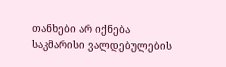თანხები არ იქნება საკმარისი ვალდებულების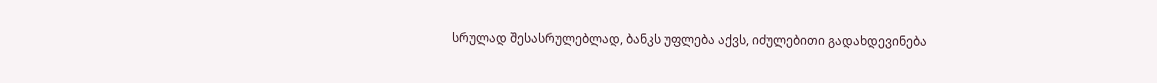სრულად შესასრულებლად, ბანკს უფლება აქვს, იძულებითი გადახდევინება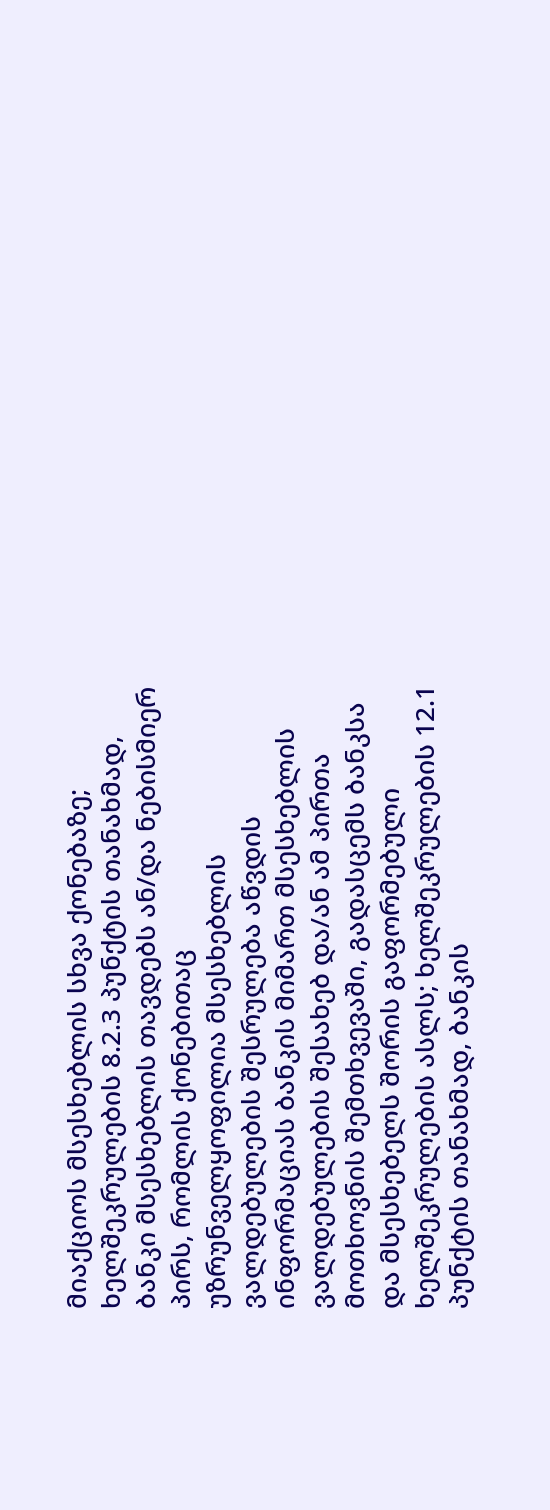მიაქციოს მსესხებლის სხვა ქონებაზე; ხელშეკრულების 8.2.3 პუნქტის თანახმად, ბანკი მსესხებლის თავდებს ან/და ნებისმიერ პირს, რომლის ქონებითაც უზრუნველყოფილია მსესხებლის ვალდებულების შესრულება აწვდის ინფორმაციას ბანკის მიმართ მსესხებლის ვალდებულების შესახებ და/ან ამ პირთა მოთხოვნის შემთხვევაში, გადასცემს ბანკსა და მსესხებელს შორის გაფორმებული ხელშეკრულების ასლს; ხელშეკრულების 12.1 პუნქტის თანახმად, ბანკის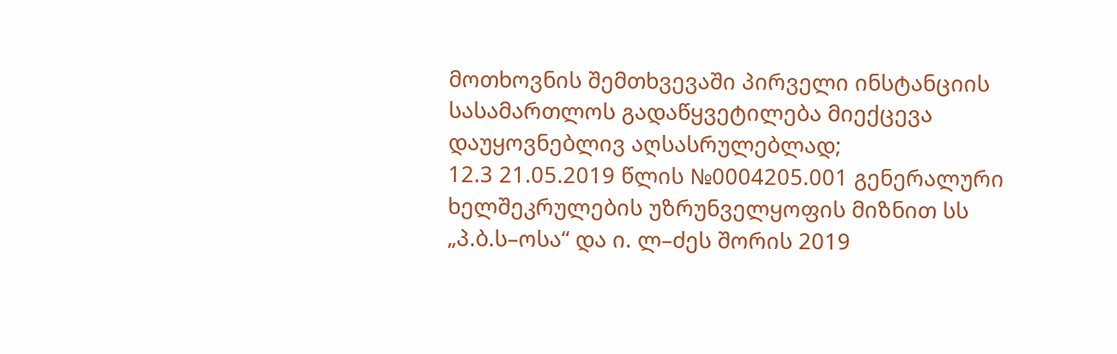მოთხოვნის შემთხვევაში პირველი ინსტანციის სასამართლოს გადაწყვეტილება მიექცევა დაუყოვნებლივ აღსასრულებლად;
12.3 21.05.2019 წლის №0004205.001 გენერალური ხელშეკრულების უზრუნველყოფის მიზნით სს „პ.ბ.ს–ოსა“ და ი. ლ–ძეს შორის 2019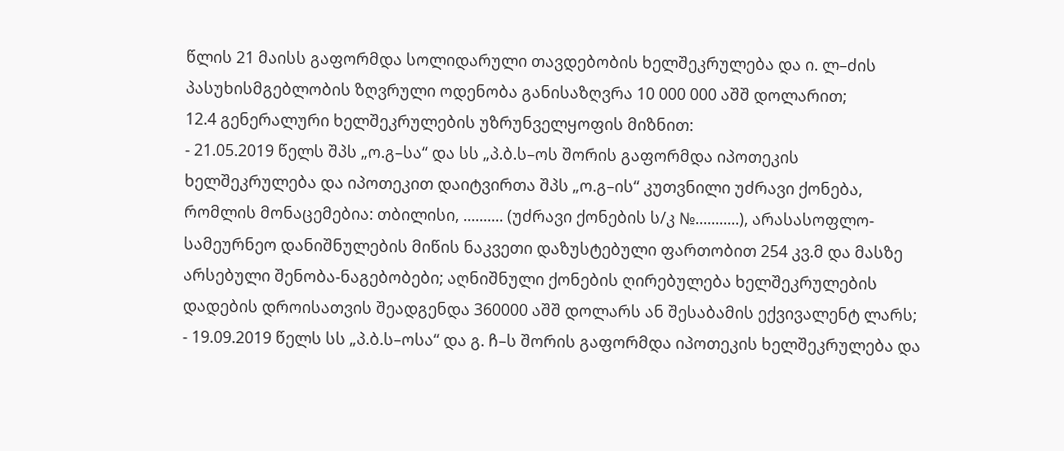წლის 21 მაისს გაფორმდა სოლიდარული თავდებობის ხელშეკრულება და ი. ლ–ძის პასუხისმგებლობის ზღვრული ოდენობა განისაზღვრა 10 000 000 აშშ დოლარით;
12.4 გენერალური ხელშეკრულების უზრუნველყოფის მიზნით:
- 21.05.2019 წელს შპს „ო.გ–სა“ და სს „პ.ბ.ს–ოს შორის გაფორმდა იპოთეკის ხელშეკრულება და იპოთეკით დაიტვირთა შპს „ო.გ–ის“ კუთვნილი უძრავი ქონება, რომლის მონაცემებია: თბილისი, .......... (უძრავი ქონების ს/კ №...........), არასასოფლო- სამეურნეო დანიშნულების მიწის ნაკვეთი დაზუსტებული ფართობით 254 კვ.მ და მასზე არსებული შენობა-ნაგებობები; აღნიშნული ქონების ღირებულება ხელშეკრულების დადების დროისათვის შეადგენდა 360000 აშშ დოლარს ან შესაბამის ექვივალენტ ლარს;
- 19.09.2019 წელს სს „პ.ბ.ს–ოსა“ და გ. ჩ–ს შორის გაფორმდა იპოთეკის ხელშეკრულება და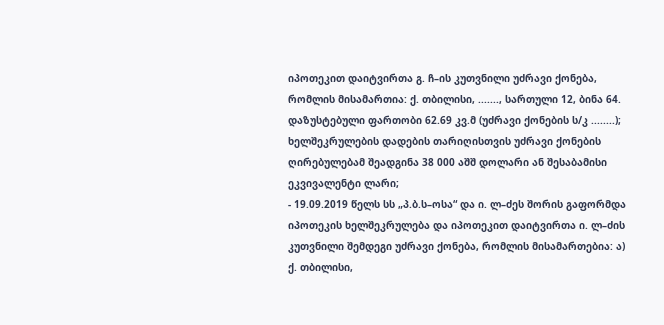იპოთეკით დაიტვირთა გ. ჩ–ის კუთვნილი უძრავი ქონება, რომლის მისამართია: ქ. თბილისი, ......., სართული 12, ბინა 64. დაზუსტებული ფართობი 62.69 კვ.მ (უძრავი ქონების ს/კ ........); ხელშეკრულების დადების თარიღისთვის უძრავი ქონების ღირებულებამ შეადგინა 38 000 აშშ დოლარი ან შესაბამისი ეკვივალენტი ლარი;
- 19.09.2019 წელს სს „პ.ბ.ს–ოსა“ და ი. ლ–ძეს შორის გაფორმდა იპოთეკის ხელშეკრულება და იპოთეკით დაიტვირთა ი. ლ–ძის კუთვნილი შემდეგი უძრავი ქონება, რომლის მისამართებია: ა) ქ. თბილისი,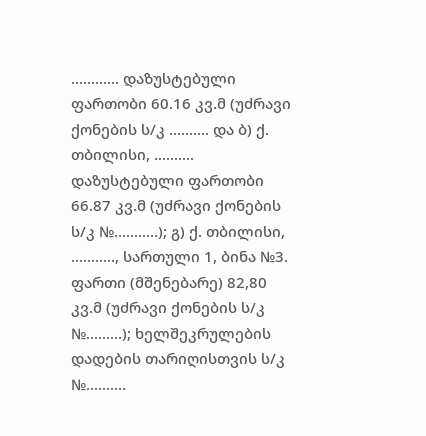............ დაზუსტებული ფართობი 60.16 კვ.მ (უძრავი ქონების ს/კ .......... და ბ) ქ. თბილისი, .......... დაზუსტებული ფართობი 66.87 კვ.მ (უძრავი ქონების ს/კ №...........); გ) ქ. თბილისი, ..........., სართული 1, ბინა №3. ფართი (მშენებარე) 82,80 კვ.მ (უძრავი ქონების ს/კ №.........); ხელშეკრულების დადების თარიღისთვის ს/კ №..........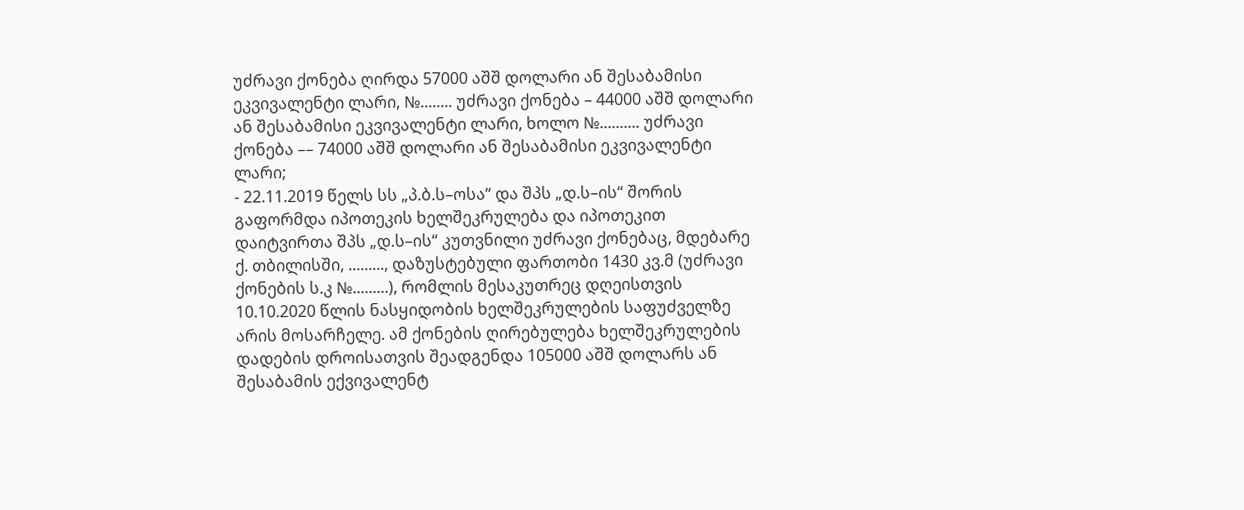უძრავი ქონება ღირდა 57000 აშშ დოლარი ან შესაბამისი ეკვივალენტი ლარი, №........ უძრავი ქონება – 44000 აშშ დოლარი ან შესაბამისი ეკვივალენტი ლარი, ხოლო №.......... უძრავი ქონება –– 74000 აშშ დოლარი ან შესაბამისი ეკვივალენტი ლარი;
- 22.11.2019 წელს სს „პ.ბ.ს–ოსა“ და შპს „დ.ს–ის“ შორის გაფორმდა იპოთეკის ხელშეკრულება და იპოთეკით დაიტვირთა შპს „დ.ს–ის“ კუთვნილი უძრავი ქონებაც, მდებარე ქ. თბილისში, ........., დაზუსტებული ფართობი 1430 კვ.მ (უძრავი ქონების ს.კ №.........), რომლის მესაკუთრეც დღეისთვის 10.10.2020 წლის ნასყიდობის ხელშეკრულების საფუძველზე არის მოსარჩელე. ამ ქონების ღირებულება ხელშეკრულების დადების დროისათვის შეადგენდა 105000 აშშ დოლარს ან შესაბამის ექვივალენტ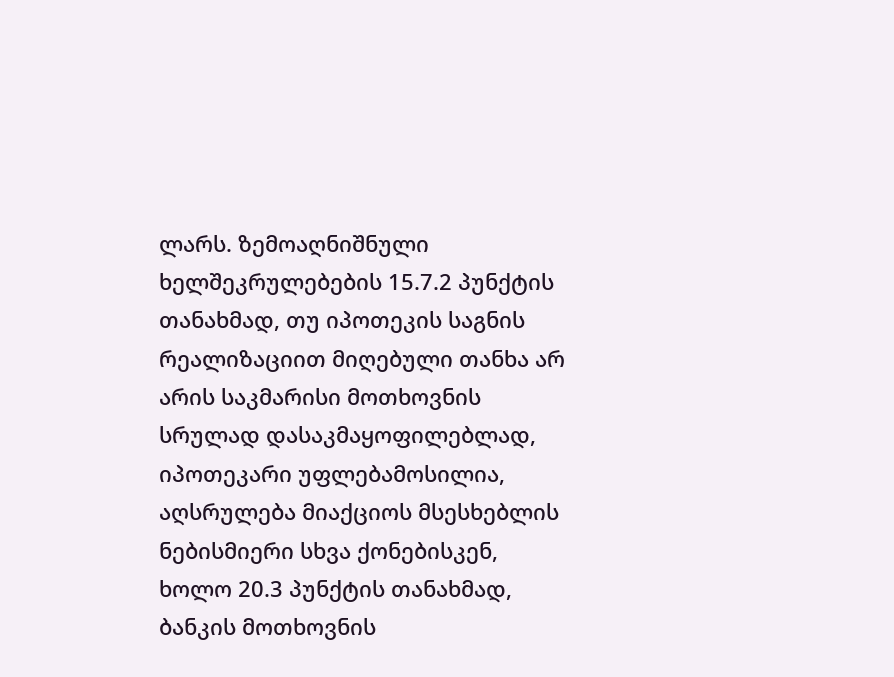ლარს. ზემოაღნიშნული ხელშეკრულებების 15.7.2 პუნქტის თანახმად, თუ იპოთეკის საგნის რეალიზაციით მიღებული თანხა არ არის საკმარისი მოთხოვნის სრულად დასაკმაყოფილებლად, იპოთეკარი უფლებამოსილია, აღსრულება მიაქციოს მსესხებლის ნებისმიერი სხვა ქონებისკენ, ხოლო 20.3 პუნქტის თანახმად, ბანკის მოთხოვნის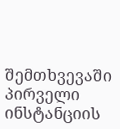შემთხვევაში პირველი ინსტანციის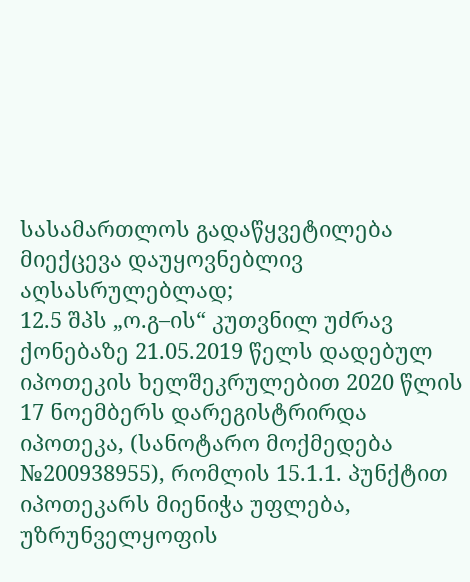სასამართლოს გადაწყვეტილება მიექცევა დაუყოვნებლივ აღსასრულებლად;
12.5 შპს „ო.გ–ის“ კუთვნილ უძრავ ქონებაზე 21.05.2019 წელს დადებულ იპოთეკის ხელშეკრულებით 2020 წლის 17 ნოემბერს დარეგისტრირდა იპოთეკა, (სანოტარო მოქმედება №200938955), რომლის 15.1.1. პუნქტით იპოთეკარს მიენიჭა უფლება, უზრუნველყოფის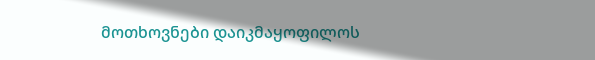მოთხოვნები დაიკმაყოფილოს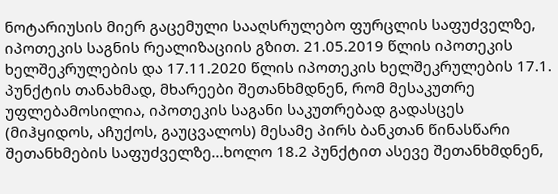ნოტარიუსის მიერ გაცემული სააღსრულებო ფურცლის საფუძველზე, იპოთეკის საგნის რეალიზაციის გზით. 21.05.2019 წლის იპოთეკის ხელშეკრულების და 17.11.2020 წლის იპოთეკის ხელშეკრულების 17.1. პუნქტის თანახმად, მხარეები შეთანხმდნენ, რომ მესაკუთრე უფლებამოსილია, იპოთეკის საგანი საკუთრებად გადასცეს (მიჰყიდოს, აჩუქოს, გაუცვალოს) მესამე პირს ბანკთან წინასწარი შეთანხმების საფუძველზე...ხოლო 18.2 პუნქტით ასევე შეთანხმდნენ,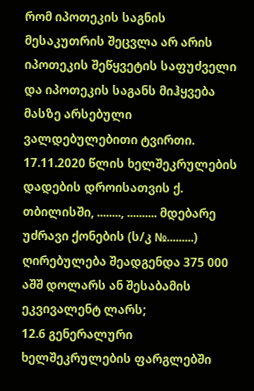რომ იპოთეკის საგნის მესაკუთრის შეცვლა არ არის იპოთეკის შეწყვეტის საფუძველი და იპოთეკის საგანს მიჰყვება მასზე არსებული ვალდებულებითი ტვირთი. 17.11.2020 წლის ხელშეკრულების დადების დროისათვის ქ. თბილისში, ........, .......... მდებარე უძრავი ქონების (ს/კ №.........) ღირებულება შეადგენდა 375 000 აშშ დოლარს ან შესაბამის ეკვივალენტ ლარს;
12.6 გენერალური ხელშეკრულების ფარგლებში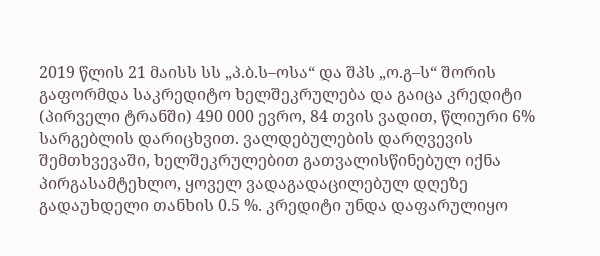2019 წლის 21 მაისს სს „პ.ბ.ს–ოსა“ და შპს „ო.გ–ს“ შორის გაფორმდა საკრედიტო ხელშეკრულება და გაიცა კრედიტი (პირველი ტრანში) 490 000 ევრო, 84 თვის ვადით, წლიური 6% სარგებლის დარიცხვით. ვალდებულების დარღვევის შემთხვევაში, ხელშეკრულებით გათვალისწინებულ იქნა პირგასამტეხლო, ყოველ ვადაგადაცილებულ დღეზე გადაუხდელი თანხის 0.5 %. კრედიტი უნდა დაფარულიყო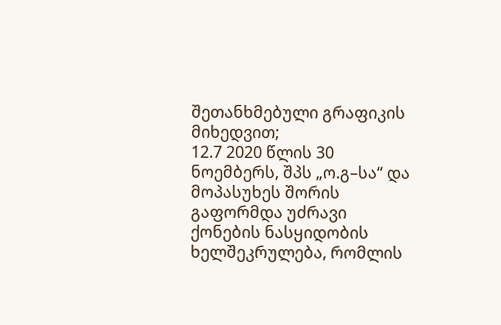შეთანხმებული გრაფიკის მიხედვით;
12.7 2020 წლის 30 ნოემბერს, შპს „ო.გ–სა“ და მოპასუხეს შორის გაფორმდა უძრავი ქონების ნასყიდობის ხელშეკრულება, რომლის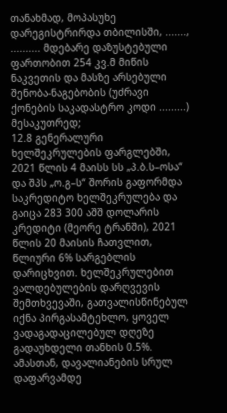თანახმად, მოპასუხე დარეგისტრირდა თბილისში, ......., .......... მდებარე დაზუსტებული ფართობით 254 კვ.მ მიწის ნაკვეთის და მასზე არსებული შენობა-ნაგებობის (უძრავი ქონების საკადასტრო კოდი .........) მესაკუთრედ;
12.8 გენერალური ხელშეკრულების ფარგლებში, 2021 წლის 4 მაისს სს „პ.ბ.ს–ოსა“ და შპს „ო.გ–ს“ შორის გაფორმდა საკრედიტო ხელშეკრულება და გაიცა 283 300 აშშ დოლარის კრედიტი (მეორე ტრანში), 2021 წლის 20 მაისის ჩათვლით, წლიური 6% სარგებლის დარიცხვით. ხელშეკრულებით ვალდებულების დარღვევის შემთხვევაში, გათვალისწინებულ იქნა პირგასამტეხლო, ყოველ ვადაგადაცილებულ დღეზე გადაუხდელი თანხის 0.5%. ამასთან, დავალიანების სრულ დაფარვამდე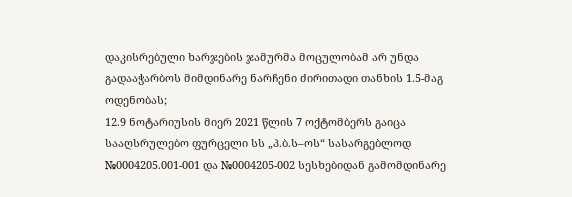დაკისრებული ხარჯების ჯამურმა მოცულობამ არ უნდა გადააჭარბოს მიმდინარე ნარჩენი ძირითადი თანხის 1.5-მაგ ოდენობას;
12.9 ნოტარიუსის მიერ 2021 წლის 7 ოქტომბერს გაიცა სააღსრულებო ფურცელი სს „პ.ბ.ს–ოს“ სასარგებლოდ №0004205.001-001 და №0004205-002 სესხებიდან გამომდინარე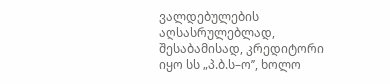ვალდებულების აღსასრულებლად, შესაბამისად, კრედიტორი იყო სს „პ.ბ.ს–ო’’, ხოლო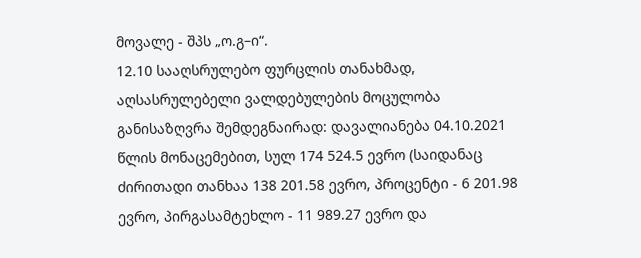მოვალე - შპს „ო.გ–ი“.
12.10 სააღსრულებო ფურცლის თანახმად, აღსასრულებელი ვალდებულების მოცულობა განისაზღვრა შემდეგნაირად: დავალიანება 04.10.2021 წლის მონაცემებით, სულ 174 524.5 ევრო (საიდანაც ძირითადი თანხაა 138 201.58 ევრო, პროცენტი - 6 201.98 ევრო, პირგასამტეხლო - 11 989.27 ევრო და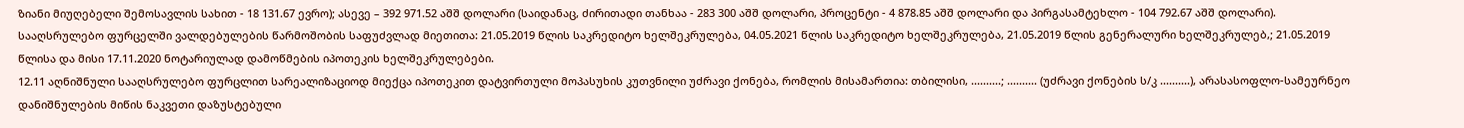ზიანი მიუღებელი შემოსავლის სახით - 18 131.67 ევრო); ასევე – 392 971.52 აშშ დოლარი (საიდანაც, ძირითადი თანხაა - 283 300 აშშ დოლარი, პროცენტი - 4 878.85 აშშ დოლარი და პირგასამტეხლო - 104 792.67 აშშ დოლარი). სააღსრულებო ფურცელში ვალდებულების წარმოშობის საფუძვლად მიეთითა: 21.05.2019 წლის საკრედიტო ხელშეკრულება, 04.05.2021 წლის საკრედიტო ხელშეკრულება, 21.05.2019 წლის გენერალური ხელშეკრულებ,; 21.05.2019 წლისა და მისი 17.11.2020 ნოტარიულად დამოწმების იპოთეკის ხელშეკრულებები.
12.11 აღნიშნული სააღსრულებო ფურცლით სარეალიზაციოდ მიექცა იპოთეკით დატვირთული მოპასუხის კუთვნილი უძრავი ქონება, რომლის მისამართია: თბილისი, ..........; .......... (უძრავი ქონების ს/კ ..........), არასასოფლო-სამეურნეო დანიშნულების მიწის ნაკვეთი დაზუსტებული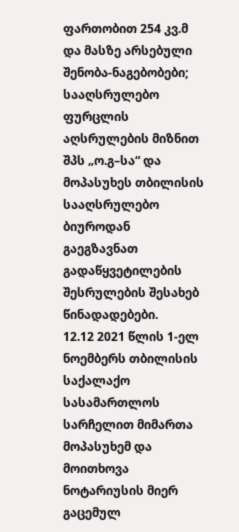ფართობით 254 კვ.მ და მასზე არსებული შენობა-ნაგებობები; სააღსრულებო ფურცლის აღსრულების მიზნით შპს „ო.გ–სა“ და მოპასუხეს თბილისის სააღსრულებო ბიუროდან გაეგზავნათ გადაწყვეტილების შესრულების შესახებ წინადადებები.
12.12 2021 წლის 1-ელ ნოემბერს თბილისის საქალაქო სასამართლოს სარჩელით მიმართა მოპასუხემ და მოითხოვა ნოტარიუსის მიერ გაცემულ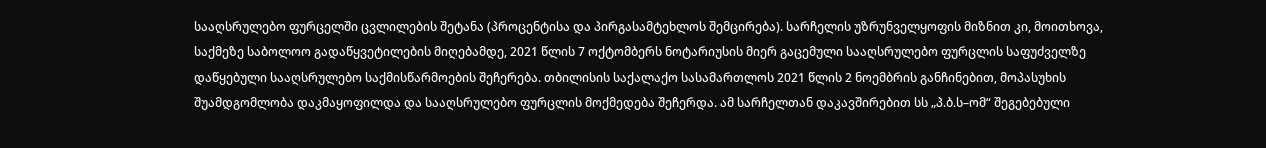სააღსრულებო ფურცელში ცვლილების შეტანა (პროცენტისა და პირგასამტეხლოს შემცირება). სარჩელის უზრუნველყოფის მიზნით კი, მოითხოვა, საქმეზე საბოლოო გადაწყვეტილების მიღებამდე, 2021 წლის 7 ოქტომბერს ნოტარიუსის მიერ გაცემული სააღსრულებო ფურცლის საფუძველზე დაწყებული სააღსრულებო საქმისწარმოების შეჩერება. თბილისის საქალაქო სასამართლოს 2021 წლის 2 ნოემბრის განჩინებით, მოპასუხის შუამდგომლობა დაკმაყოფილდა და სააღსრულებო ფურცლის მოქმედება შეჩერდა. ამ სარჩელთან დაკავშირებით სს „პ.ბ.ს–ომ“ შეგებებული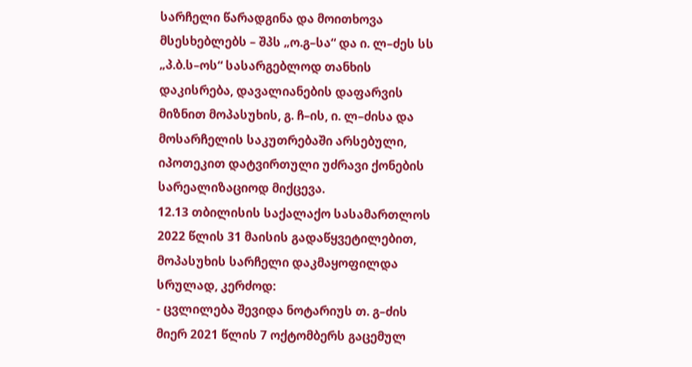სარჩელი წარადგინა და მოითხოვა მსესხებლებს – შპს „ო.გ–სა“ და ი. ლ–ძეს სს „პ.ბ.ს–ოს“ სასარგებლოდ თანხის დაკისრება, დავალიანების დაფარვის მიზნით მოპასუხის, გ. ჩ–ის, ი. ლ–ძისა და მოსარჩელის საკუთრებაში არსებული, იპოთეკით დატვირთული უძრავი ქონების სარეალიზაციოდ მიქცევა.
12.13 თბილისის საქალაქო სასამართლოს 2022 წლის 31 მაისის გადაწყვეტილებით, მოპასუხის სარჩელი დაკმაყოფილდა სრულად, კერძოდ:
- ცვლილება შევიდა ნოტარიუს თ. გ–ძის მიერ 2021 წლის 7 ოქტომბერს გაცემულ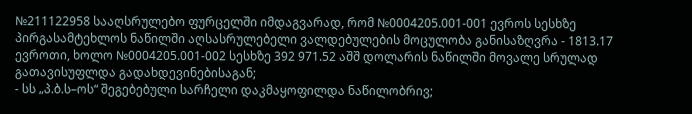№211122958 სააღსრულებო ფურცელში იმდაგვარად, რომ №0004205.001-001 ევროს სესხზე პირგასამტეხლოს ნაწილში აღსასრულებელი ვალდებულების მოცულობა განისაზღვრა - 1813.17 ევროთი, ხოლო №0004205.001-002 სესხზე 392 971.52 აშშ დოლარის ნაწილში მოვალე სრულად გათავისუფლდა გადახდევინებისაგან;
- სს „პ.ბ.ს–ოს“ შეგებებული სარჩელი დაკმაყოფილდა ნაწილობრივ;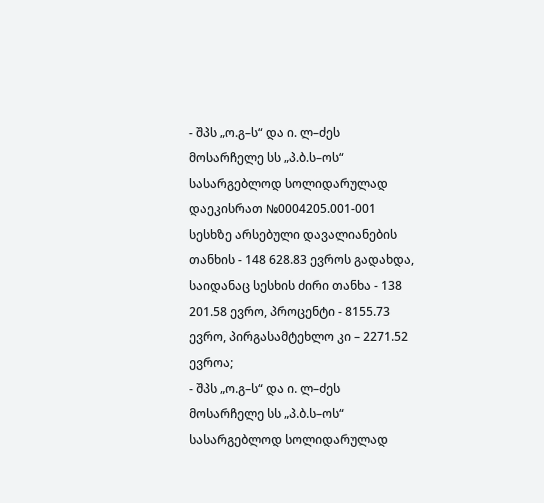- შპს „ო.გ–ს“ და ი. ლ–ძეს მოსარჩელე სს „პ.ბ.ს–ოს“ სასარგებლოდ სოლიდარულად დაეკისრათ №0004205.001-001 სესხზე არსებული დავალიანების თანხის - 148 628.83 ევროს გადახდა, საიდანაც სესხის ძირი თანხა - 138 201.58 ევრო, პროცენტი - 8155.73 ევრო, პირგასამტეხლო კი – 2271.52 ევროა;
- შპს „ო.გ–ს“ და ი. ლ–ძეს მოსარჩელე სს „პ.ბ.ს–ოს“ სასარგებლოდ სოლიდარულად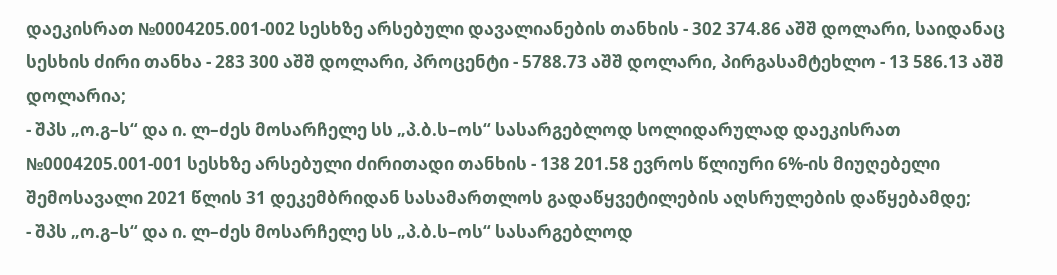დაეკისრათ №0004205.001-002 სესხზე არსებული დავალიანების თანხის - 302 374.86 აშშ დოლარი, საიდანაც სესხის ძირი თანხა - 283 300 აშშ დოლარი, პროცენტი - 5788.73 აშშ დოლარი, პირგასამტეხლო - 13 586.13 აშშ დოლარია;
- შპს „ო.გ–ს“ და ი. ლ–ძეს მოსარჩელე სს „პ.ბ.ს–ოს“ სასარგებლოდ სოლიდარულად დაეკისრათ №0004205.001-001 სესხზე არსებული ძირითადი თანხის - 138 201.58 ევროს წლიური 6%-ის მიუღებელი შემოსავალი 2021 წლის 31 დეკემბრიდან სასამართლოს გადაწყვეტილების აღსრულების დაწყებამდე;
- შპს „ო.გ–ს“ და ი. ლ–ძეს მოსარჩელე სს „პ.ბ.ს–ოს“ სასარგებლოდ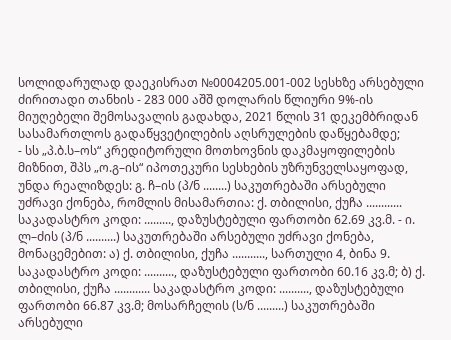სოლიდარულად დაეკისრათ №0004205.001-002 სესხზე არსებული ძირითადი თანხის - 283 000 აშშ დოლარის წლიური 9%-ის მიუღებელი შემოსავალის გადახდა, 2021 წლის 31 დეკემბრიდან სასამართლოს გადაწყვეტილების აღსრულების დაწყებამდე;
- სს „პ.ბ.ს–ოს“ კრედიტორული მოთხოვნის დაკმაყოფილების მიზნით, შპს „ო.გ–ის“ იპოთეკური სესხების უზრუნველსაყოფად, უნდა რეალიზდეს: გ. ჩ–ის (პ/ნ ........) საკუთრებაში არსებული უძრავი ქონება, რომლის მისამართია: ქ. თბილისი, ქუჩა ............ საკადასტრო კოდი: ........., დაზუსტებული ფართობი 62.69 კვ.მ. - ი. ლ–ძის (პ/ნ ..........) საკუთრებაში არსებული უძრავი ქონება, მონაცემებით: ა) ქ. თბილისი, ქუჩა ..........., სართული 4, ბინა 9. საკადასტრო კოდი: .........., დაზუსტებული ფართობი 60.16 კვ.მ; ბ) ქ. თბილისი, ქუჩა ............ საკადასტრო კოდი: .........., დაზუსტებული ფართობი 66.87 კვ.მ; მოსარჩელის (ს/ნ .........) საკუთრებაში არსებული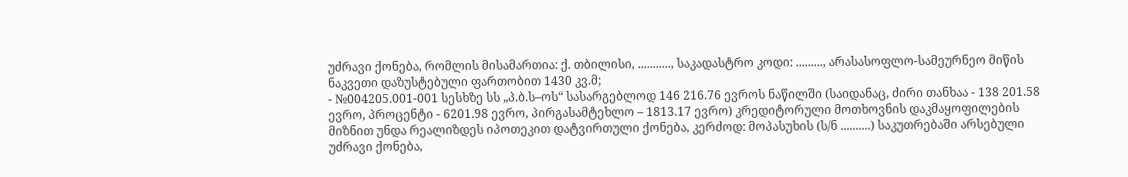უძრავი ქონება, რომლის მისამართია: ქ. თბილისი, ..........., საკადასტრო კოდი: ........., არასასოფლო-სამეურნეო მიწის ნაკვეთი დაზუსტებული ფართობით 1430 კვ.მ;
- №004205.001-001 სესხზე სს „პ.ბ.ს–ოს“ სასარგებლოდ 146 216.76 ევროს ნაწილში (საიდანაც, ძირი თანხაა - 138 201.58 ევრო, პროცენტი - 6201.98 ევრო, პირგასამტეხლო – 1813.17 ევრო) კრედიტორული მოთხოვნის დაკმაყოფილების მიზნით უნდა რეალიზდეს იპოთეკით დატვირთული ქონება, კერძოდ: მოპასუხის (ს/ნ ..........) საკუთრებაში არსებული უძრავი ქონება,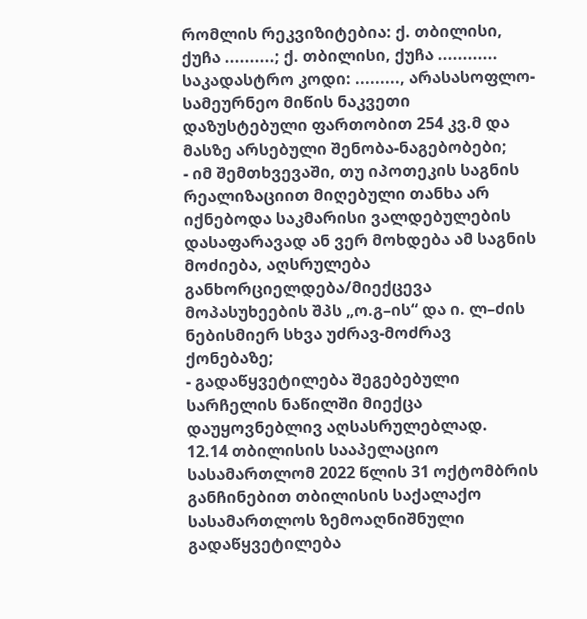რომლის რეკვიზიტებია: ქ. თბილისი, ქუჩა ..........; ქ. თბილისი, ქუჩა ............ საკადასტრო კოდი: ........., არასასოფლო-სამეურნეო მიწის ნაკვეთი დაზუსტებული ფართობით 254 კვ.მ და მასზე არსებული შენობა-ნაგებობები;
- იმ შემთხვევაში, თუ იპოთეკის საგნის რეალიზაციით მიღებული თანხა არ იქნებოდა საკმარისი ვალდებულების დასაფარავად ან ვერ მოხდება ამ საგნის მოძიება, აღსრულება განხორციელდება/მიექცევა მოპასუხეების შპს „ო.გ–ის“ და ი. ლ–ძის ნებისმიერ სხვა უძრავ-მოძრავ ქონებაზე;
- გადაწყვეტილება შეგებებული სარჩელის ნაწილში მიექცა დაუყოვნებლივ აღსასრულებლად.
12.14 თბილისის სააპელაციო სასამართლომ 2022 წლის 31 ოქტომბრის განჩინებით თბილისის საქალაქო სასამართლოს ზემოაღნიშნული გადაწყვეტილება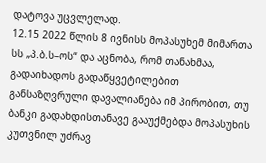დატოვა უცვლელად.
12.15 2022 წლის 8 ივნისს მოპასუხემ მიმართა სს „პ.ბ.ს–ოს“ და აცნობა, რომ თანახმაა, გადაიხადოს გადაწყვეტილებით განსაზღვრული დავალიანება იმ პირობით, თუ ბანკი გადახდისთანავე გააუქმებდა მოპასუხის კუთვნილ უძრავ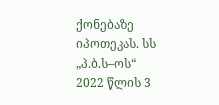ქონებაზე იპოთეკას. სს „პ.ბ.ს–ოს“ 2022 წლის 3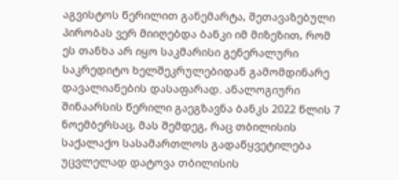აგვისტოს წერილით განემარტა, შეთავაზებული პირობას ვერ მიიღებდა ბანკი იმ მიზეზით, რომ ეს თანხა არ იყო საკმარისი გენერალური საკრედიტო ხელშეკრულებიდან გამომდინარე დავალიანების დასაფარად. ანალოგიური შინაარსის წერილი გაეგზავნა ბანკს 2022 წლის 7 ნოემბერსაც, მას შემდეგ, რაც თბილისის საქალაქო სასამართლოს გადაწყვეტილება უცვლელად დატოვა თბილისის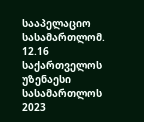სააპელაციო სასამართლომ.
12.16 საქართველოს უზენაესი სასამართლოს 2023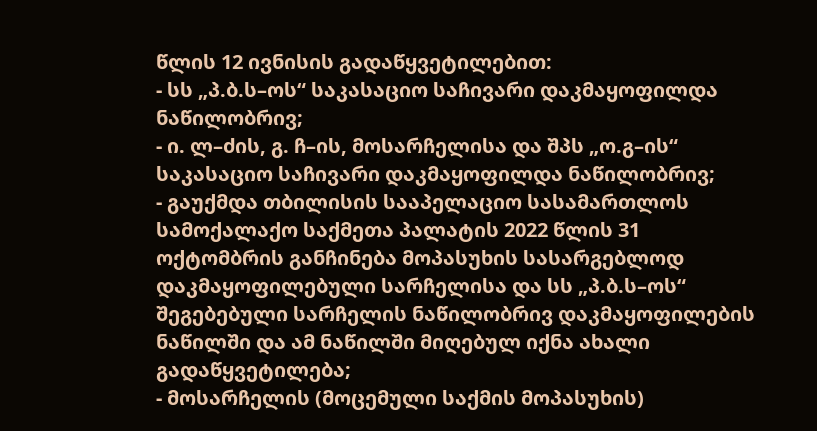წლის 12 ივნისის გადაწყვეტილებით:
- სს „პ.ბ.ს–ოს“ საკასაციო საჩივარი დაკმაყოფილდა ნაწილობრივ;
- ი. ლ–ძის, გ. ჩ–ის, მოსარჩელისა და შპს „ო.გ–ის“ საკასაციო საჩივარი დაკმაყოფილდა ნაწილობრივ;
- გაუქმდა თბილისის სააპელაციო სასამართლოს სამოქალაქო საქმეთა პალატის 2022 წლის 31 ოქტომბრის განჩინება მოპასუხის სასარგებლოდ დაკმაყოფილებული სარჩელისა და სს „პ.ბ.ს–ოს“ შეგებებული სარჩელის ნაწილობრივ დაკმაყოფილების ნაწილში და ამ ნაწილში მიღებულ იქნა ახალი გადაწყვეტილება;
- მოსარჩელის (მოცემული საქმის მოპასუხის)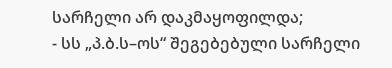სარჩელი არ დაკმაყოფილდა;
- სს „პ.ბ.ს–ოს“ შეგებებული სარჩელი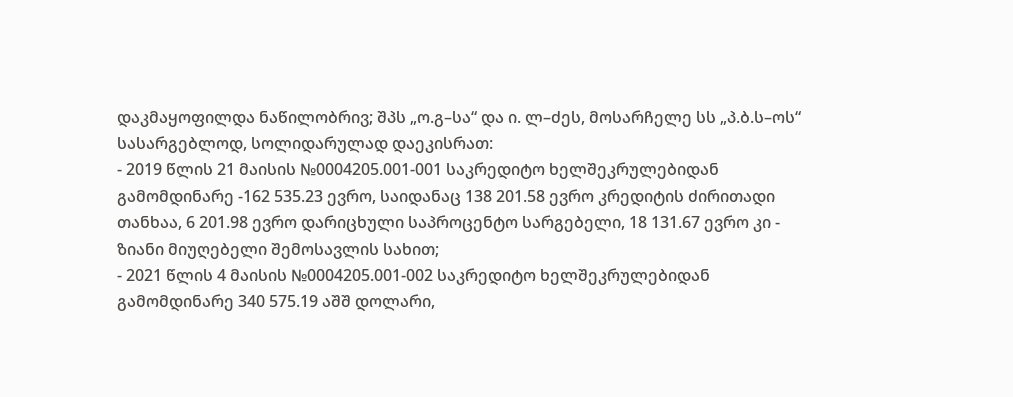დაკმაყოფილდა ნაწილობრივ; შპს „ო.გ–სა“ და ი. ლ–ძეს, მოსარჩელე სს „პ.ბ.ს–ოს“ სასარგებლოდ, სოლიდარულად დაეკისრათ:
- 2019 წლის 21 მაისის №0004205.001-001 საკრედიტო ხელშეკრულებიდან გამომდინარე -162 535.23 ევრო, საიდანაც 138 201.58 ევრო კრედიტის ძირითადი თანხაა, 6 201.98 ევრო დარიცხული საპროცენტო სარგებელი, 18 131.67 ევრო კი - ზიანი მიუღებელი შემოსავლის სახით;
- 2021 წლის 4 მაისის №0004205.001-002 საკრედიტო ხელშეკრულებიდან გამომდინარე 340 575.19 აშშ დოლარი,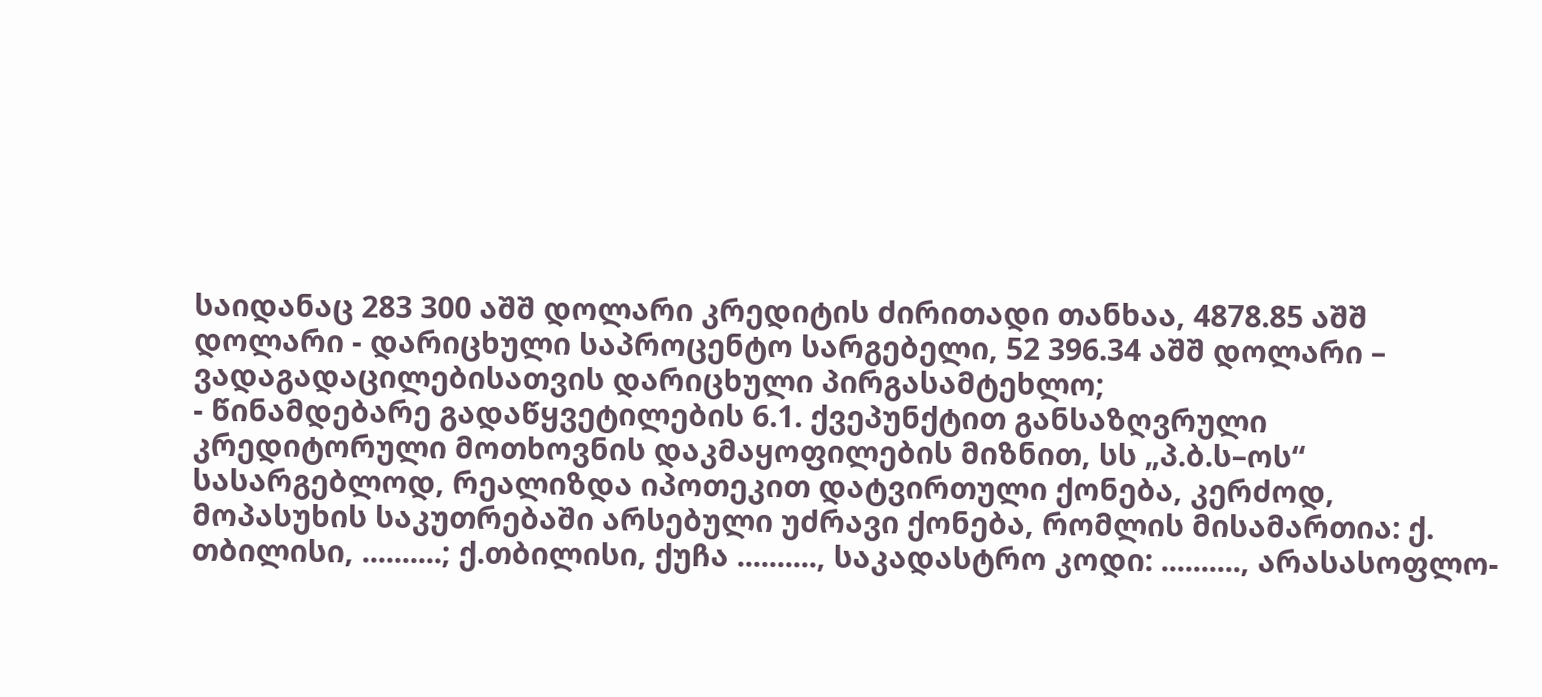საიდანაც 283 300 აშშ დოლარი კრედიტის ძირითადი თანხაა, 4878.85 აშშ დოლარი - დარიცხული საპროცენტო სარგებელი, 52 396.34 აშშ დოლარი – ვადაგადაცილებისათვის დარიცხული პირგასამტეხლო;
- წინამდებარე გადაწყვეტილების 6.1. ქვეპუნქტით განსაზღვრული კრედიტორული მოთხოვნის დაკმაყოფილების მიზნით, სს „პ.ბ.ს–ოს“ სასარგებლოდ, რეალიზდა იპოთეკით დატვირთული ქონება, კერძოდ, მოპასუხის საკუთრებაში არსებული უძრავი ქონება, რომლის მისამართია: ქ. თბილისი, ..........; ქ.თბილისი, ქუჩა .........., საკადასტრო კოდი: .........., არასასოფლო-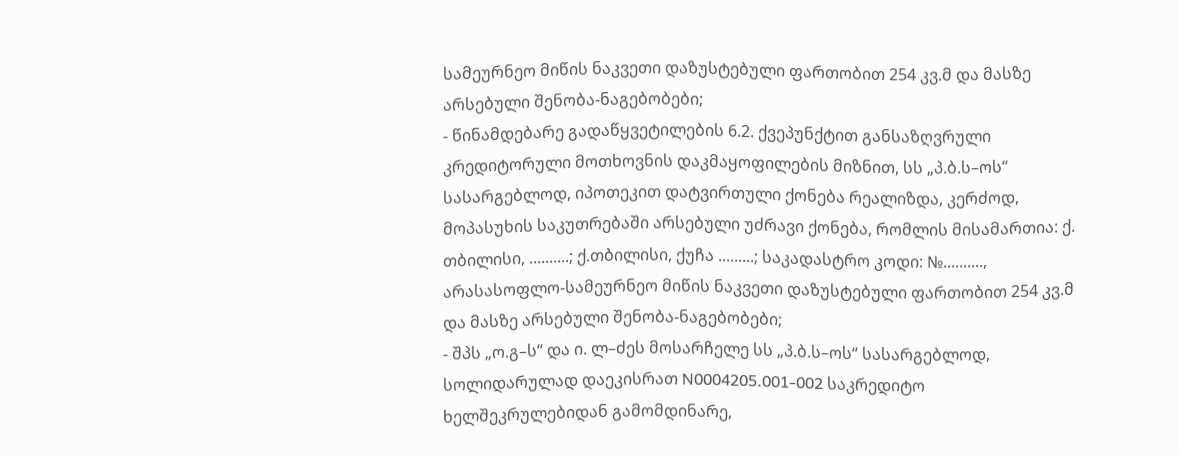სამეურნეო მიწის ნაკვეთი დაზუსტებული ფართობით 254 კვ.მ და მასზე არსებული შენობა-ნაგებობები;
- წინამდებარე გადაწყვეტილების 6.2. ქვეპუნქტით განსაზღვრული კრედიტორული მოთხოვნის დაკმაყოფილების მიზნით, სს „პ.ბ.ს–ოს“ სასარგებლოდ, იპოთეკით დატვირთული ქონება რეალიზდა, კერძოდ, მოპასუხის საკუთრებაში არსებული უძრავი ქონება, რომლის მისამართია: ქ. თბილისი, ..........; ქ.თბილისი, ქუჩა .........; საკადასტრო კოდი: №.........., არასასოფლო-სამეურნეო მიწის ნაკვეთი დაზუსტებული ფართობით 254 კვ.მ და მასზე არსებული შენობა-ნაგებობები;
- შპს „ო.გ–ს“ და ი. ლ–ძეს მოსარჩელე სს „პ.ბ.ს–ოს“ სასარგებლოდ, სოლიდარულად დაეკისრათ N0004205.001-002 საკრედიტო ხელშეკრულებიდან გამომდინარე,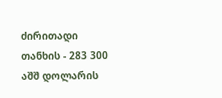ძირითადი თანხის - 283 300 აშშ დოლარის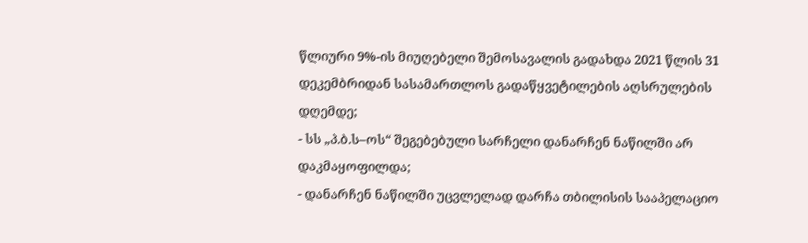წლიური 9%-ის მიუღებელი შემოსავალის გადახდა 2021 წლის 31 დეკემბრიდან სასამართლოს გადაწყვეტილების აღსრულების დღემდე;
- სს „პ.ბ.ს–ოს“ შეგებებული სარჩელი დანარჩენ ნაწილში არ დაკმაყოფილდა;
- დანარჩენ ნაწილში უცვლელად დარჩა თბილისის სააპელაციო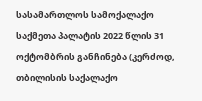სასამართლოს სამოქალაქო საქმეთა პალატის 2022 წლის 31 ოქტომბრის განჩინება (კერძოდ, თბილისის საქალაქო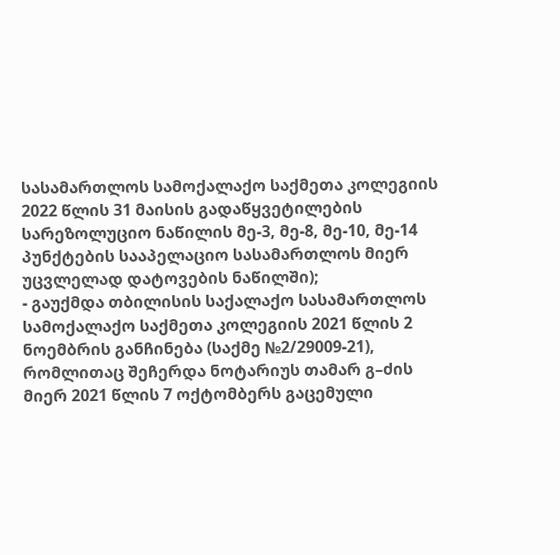სასამართლოს სამოქალაქო საქმეთა კოლეგიის 2022 წლის 31 მაისის გადაწყვეტილების სარეზოლუციო ნაწილის მე-3, მე-8, მე-10, მე-14 პუნქტების სააპელაციო სასამართლოს მიერ უცვლელად დატოვების ნაწილში);
- გაუქმდა თბილისის საქალაქო სასამართლოს სამოქალაქო საქმეთა კოლეგიის 2021 წლის 2 ნოემბრის განჩინება (საქმე №2/29009-21), რომლითაც შეჩერდა ნოტარიუს თამარ გ–ძის მიერ 2021 წლის 7 ოქტომბერს გაცემული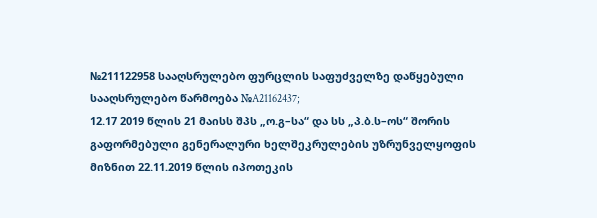№211122958 სააღსრულებო ფურცლის საფუძველზე დაწყებული სააღსრულებო წარმოება №A21162437;
12.17 2019 წლის 21 მაისს შპს „ო.გ–სა“ და სს „პ.ბ.ს–ოს“ შორის გაფორმებული გენერალური ხელშეკრულების უზრუნველყოფის მიზნით 22.11.2019 წლის იპოთეკის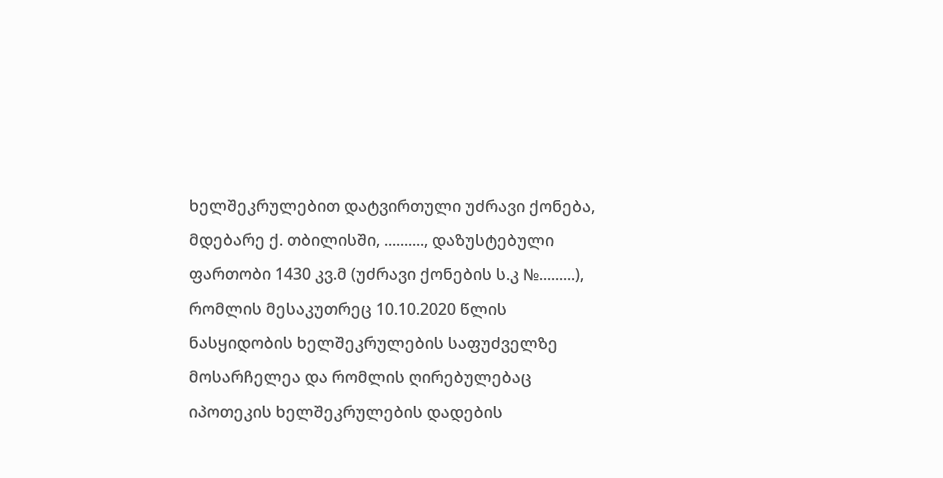ხელშეკრულებით დატვირთული უძრავი ქონება, მდებარე ქ. თბილისში, .........., დაზუსტებული ფართობი 1430 კვ.მ (უძრავი ქონების ს.კ №.........), რომლის მესაკუთრეც 10.10.2020 წლის ნასყიდობის ხელშეკრულების საფუძველზე მოსარჩელეა და რომლის ღირებულებაც იპოთეკის ხელშეკრულების დადების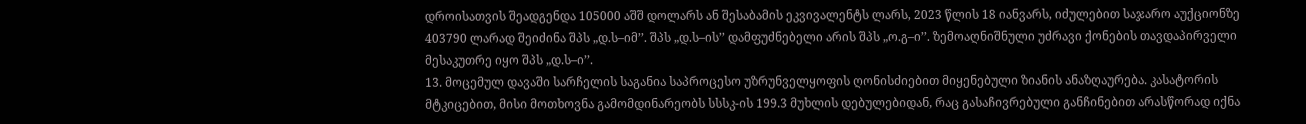დროისათვის შეადგენდა 105000 აშშ დოლარს ან შესაბამის ეკვივალენტს ლარს, 2023 წლის 18 იანვარს, იძულებით საჯარო აუქციონზე 403790 ლარად შეიძინა შპს „დ.ს–იმ’’. შპს „დ.ს–ის’’ დამფუძნებელი არის შპს „ო.გ–ი’’. ზემოაღნიშნული უძრავი ქონების თავდაპირველი მესაკუთრე იყო შპს „დ.ს–ი’’.
13. მოცემულ დავაში სარჩელის საგანია საპროცესო უზრუნველყოფის ღონისძიებით მიყენებული ზიანის ანაზღაურება. კასატორის მტკიცებით, მისი მოთხოვნა გამომდინარეობს სსსკ-ის 199.3 მუხლის დებულებიდან, რაც გასაჩივრებული განჩინებით არასწორად იქნა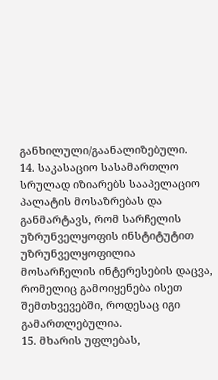განხილული/გაანალიზებული.
14. საკასაციო სასამართლო სრულად იზიარებს სააპელაციო პალატის მოსაზრებას და განმარტავს, რომ სარჩელის უზრუნველყოფის ინსტიტუტით უზრუნველყოფილია მოსარჩელის ინტერესების დაცვა, რომელიც გამოიყენება ისეთ შემთხვევებში, როდესაც იგი გამართლებულია.
15. მხარის უფლებას,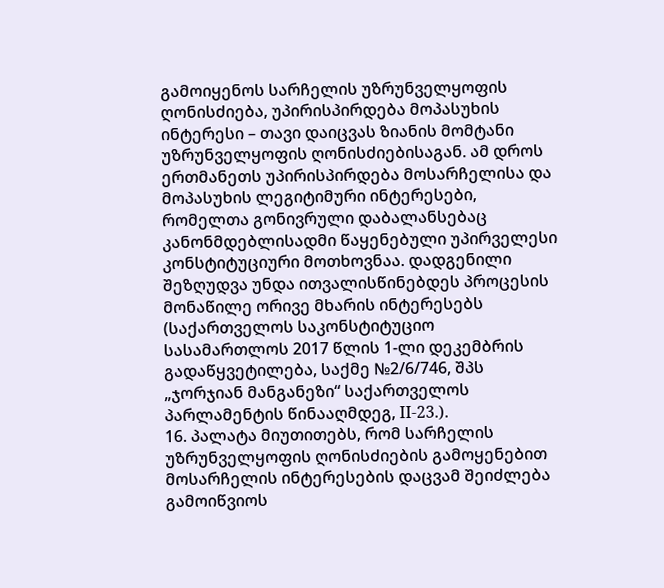გამოიყენოს სარჩელის უზრუნველყოფის ღონისძიება, უპირისპირდება მოპასუხის ინტერესი – თავი დაიცვას ზიანის მომტანი უზრუნველყოფის ღონისძიებისაგან. ამ დროს ერთმანეთს უპირისპირდება მოსარჩელისა და მოპასუხის ლეგიტიმური ინტერესები, რომელთა გონივრული დაბალანსებაც კანონმდებლისადმი წაყენებული უპირველესი კონსტიტუციური მოთხოვნაა. დადგენილი შეზღუდვა უნდა ითვალისწინებდეს პროცესის მონაწილე ორივე მხარის ინტერესებს (საქართველოს საკონსტიტუციო სასამართლოს 2017 წლის 1-ლი დეკემბრის გადაწყვეტილება, საქმე №2/6/746, შპს „ჯორჯიან მანგანეზი“ საქართველოს პარლამენტის წინააღმდეგ, II-23.).
16. პალატა მიუთითებს, რომ სარჩელის უზრუნველყოფის ღონისძიების გამოყენებით მოსარჩელის ინტერესების დაცვამ შეიძლება გამოიწვიოს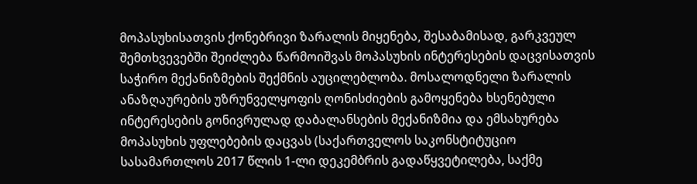მოპასუხისათვის ქონებრივი ზარალის მიყენება, შესაბამისად, გარკვეულ შემთხვევებში შეიძლება წარმოიშვას მოპასუხის ინტერესების დაცვისათვის საჭირო მექანიზმების შექმნის აუცილებლობა. მოსალოდნელი ზარალის ანაზღაურების უზრუნველყოფის ღონისძიების გამოყენება ხსენებული ინტერესების გონივრულად დაბალანსების მექანიზმია და ემსახურება მოპასუხის უფლებების დაცვას (საქართველოს საკონსტიტუციო სასამართლოს 2017 წლის 1-ლი დეკემბრის გადაწყვეტილება, საქმე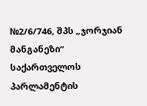№2/6/746, შპს „ჯორჯიან მანგანეზი“ საქართველოს პარლამენტის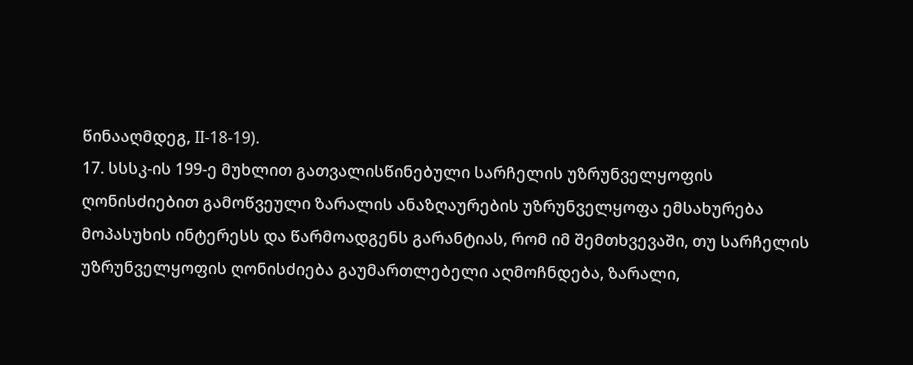წინააღმდეგ, II-18-19).
17. სსსკ-ის 199-ე მუხლით გათვალისწინებული სარჩელის უზრუნველყოფის ღონისძიებით გამოწვეული ზარალის ანაზღაურების უზრუნველყოფა ემსახურება მოპასუხის ინტერესს და წარმოადგენს გარანტიას, რომ იმ შემთხვევაში, თუ სარჩელის უზრუნველყოფის ღონისძიება გაუმართლებელი აღმოჩნდება, ზარალი,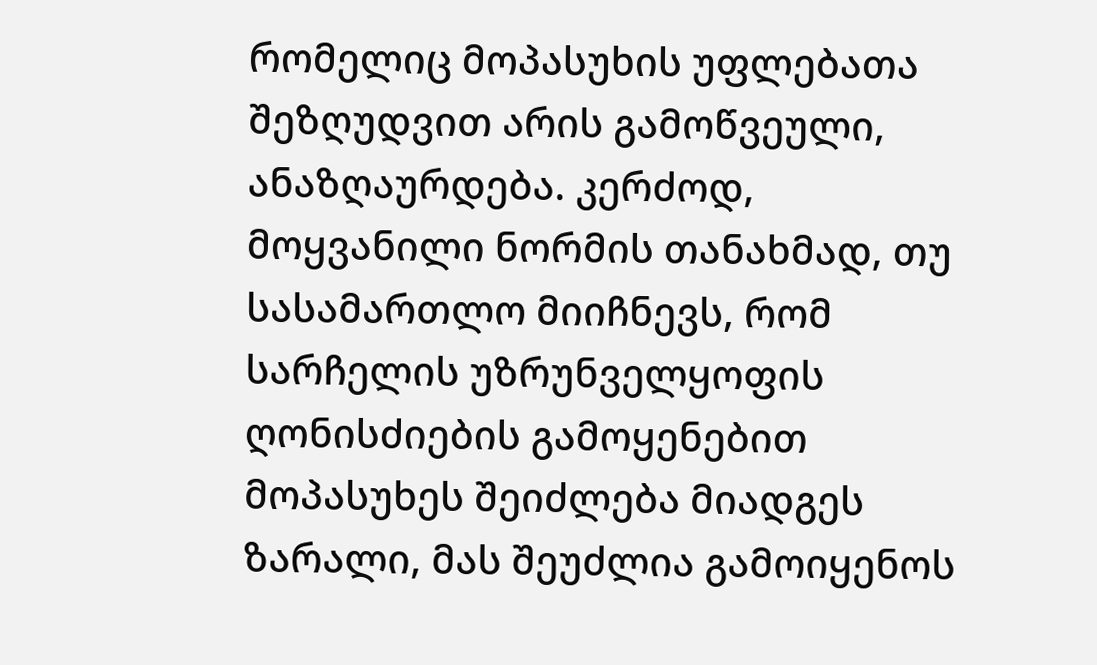რომელიც მოპასუხის უფლებათა შეზღუდვით არის გამოწვეული, ანაზღაურდება. კერძოდ, მოყვანილი ნორმის თანახმად, თუ სასამართლო მიიჩნევს, რომ სარჩელის უზრუნველყოფის ღონისძიების გამოყენებით მოპასუხეს შეიძლება მიადგეს ზარალი, მას შეუძლია გამოიყენოს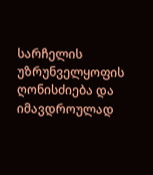სარჩელის უზრუნველყოფის ღონისძიება და იმავდროულად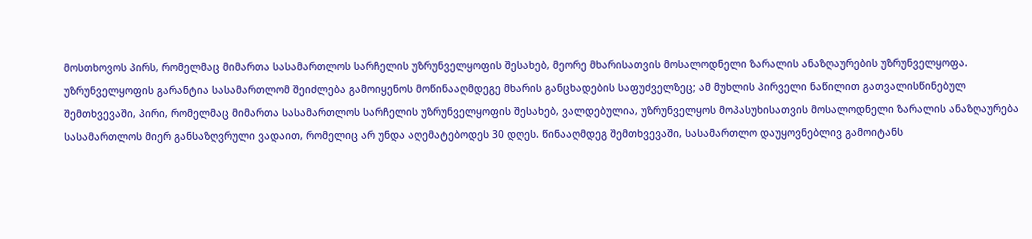მოსთხოვოს პირს, რომელმაც მიმართა სასამართლოს სარჩელის უზრუნველყოფის შესახებ, მეორე მხარისათვის მოსალოდნელი ზარალის ანაზღაურების უზრუნველყოფა. უზრუნველყოფის გარანტია სასამართლომ შეიძლება გამოიყენოს მოწინააღმდეგე მხარის განცხადების საფუძველზეც; ამ მუხლის პირველი ნაწილით გათვალისწინებულ შემთხვევაში, პირი, რომელმაც მიმართა სასამართლოს სარჩელის უზრუნველყოფის შესახებ, ვალდებულია, უზრუნველყოს მოპასუხისათვის მოსალოდნელი ზარალის ანაზღაურება სასამართლოს მიერ განსაზღვრული ვადაით, რომელიც არ უნდა აღემატებოდეს 30 დღეს. წინააღმდეგ შემთხვევაში, სასამართლო დაუყოვნებლივ გამოიტანს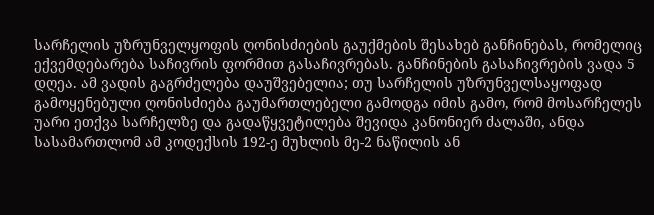სარჩელის უზრუნველყოფის ღონისძიების გაუქმების შესახებ განჩინებას, რომელიც ექვემდებარება საჩივრის ფორმით გასაჩივრებას. განჩინების გასაჩივრების ვადა 5 დღეა. ამ ვადის გაგრძელება დაუშვებელია; თუ სარჩელის უზრუნველსაყოფად გამოყენებული ღონისძიება გაუმართლებელი გამოდგა იმის გამო, რომ მოსარჩელეს უარი ეთქვა სარჩელზე და გადაწყვეტილება შევიდა კანონიერ ძალაში, ანდა სასამართლომ ამ კოდექსის 192-ე მუხლის მე-2 ნაწილის ან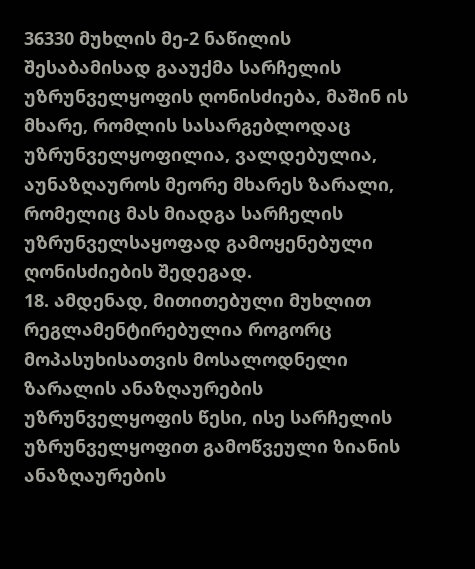36330 მუხლის მე-2 ნაწილის შესაბამისად გააუქმა სარჩელის უზრუნველყოფის ღონისძიება, მაშინ ის მხარე, რომლის სასარგებლოდაც უზრუნველყოფილია, ვალდებულია, აუნაზღაუროს მეორე მხარეს ზარალი, რომელიც მას მიადგა სარჩელის უზრუნველსაყოფად გამოყენებული ღონისძიების შედეგად.
18. ამდენად, მითითებული მუხლით რეგლამენტირებულია როგორც მოპასუხისათვის მოსალოდნელი ზარალის ანაზღაურების უზრუნველყოფის წესი, ისე სარჩელის უზრუნველყოფით გამოწვეული ზიანის ანაზღაურების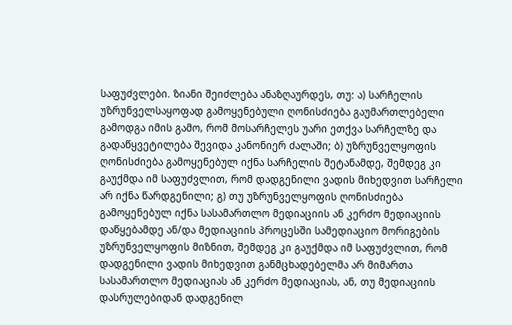საფუძვლები. ზიანი შეიძლება ანაზღაურდეს, თუ: ა) სარჩელის უზრუნველსაყოფად გამოყენებული ღონისძიება გაუმართლებელი გამოდგა იმის გამო, რომ მოსარჩელეს უარი ეთქვა სარჩელზე და გადაწყვეტილება შევიდა კანონიერ ძალაში; ბ) უზრუნველყოფის ღონისძიება გამოყენებულ იქნა სარჩელის შეტანამდე, შემდეგ კი გაუქმდა იმ საფუძვლით, რომ დადგენილი ვადის მიხედვით სარჩელი არ იქნა წარდგენილი; გ) თუ უზრუნველყოფის ღონისძიება გამოყენებულ იქნა სასამართლო მედიაციის ან კერძო მედიაციის დაწყებამდე ან/და მედიაციის პროცესში სამედიაციო მორიგების უზრუნველყოფის მიზნით, შემდეგ კი გაუქმდა იმ საფუძვლით, რომ დადგენილი ვადის მიხედვით განმცხადებელმა არ მიმართა სასამართლო მედიაციას ან კერძო მედიაციას, ან, თუ მედიაციის დასრულებიდან დადგენილ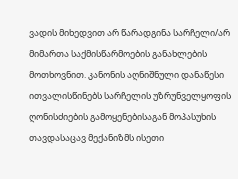ვადის მიხედვით არ წარადგინა სარჩელი/არ მიმართა საქმისწარმოების განახლების მოთხოვნით. კანონის აღნიშნული დანაწესი ითვალისწინებს სარჩელის უზრუნველყოფის ღონისძიების გამოყენებისაგან მოპასუხის თავდასაცავ მექანიზმს ისეთი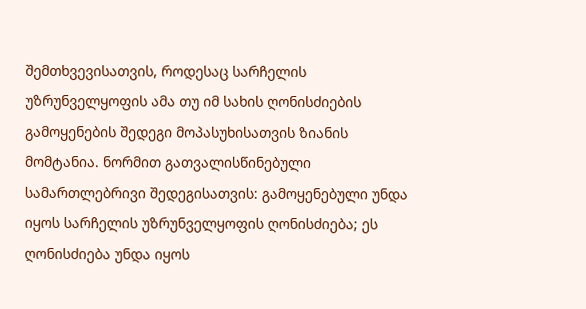შემთხვევისათვის, როდესაც სარჩელის უზრუნველყოფის ამა თუ იმ სახის ღონისძიების გამოყენების შედეგი მოპასუხისათვის ზიანის მომტანია. ნორმით გათვალისწინებული სამართლებრივი შედეგისათვის: გამოყენებული უნდა იყოს სარჩელის უზრუნველყოფის ღონისძიება; ეს ღონისძიება უნდა იყოს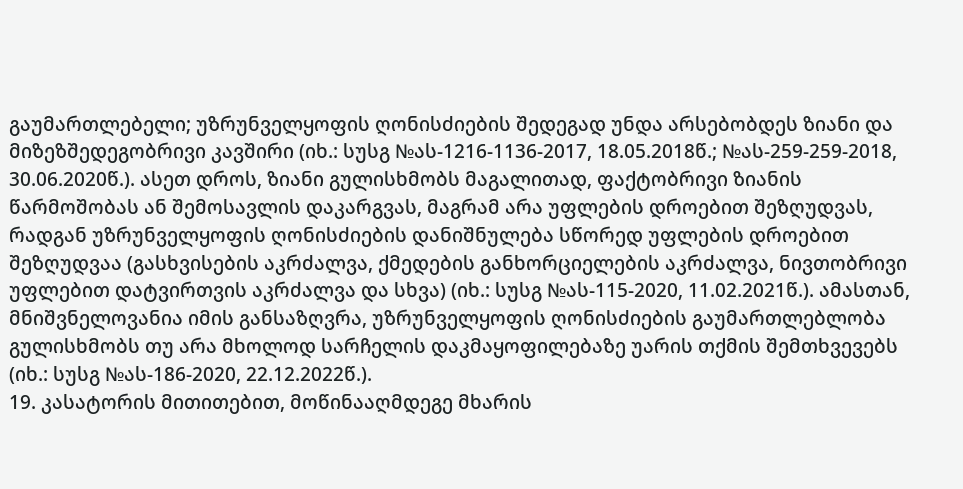გაუმართლებელი; უზრუნველყოფის ღონისძიების შედეგად უნდა არსებობდეს ზიანი და მიზეზშედეგობრივი კავშირი (იხ.: სუსგ №ას-1216-1136-2017, 18.05.2018წ.; №ას-259-259-2018, 30.06.2020წ.). ასეთ დროს, ზიანი გულისხმობს მაგალითად, ფაქტობრივი ზიანის წარმოშობას ან შემოსავლის დაკარგვას, მაგრამ არა უფლების დროებით შეზღუდვას, რადგან უზრუნველყოფის ღონისძიების დანიშნულება სწორედ უფლების დროებით შეზღუდვაა (გასხვისების აკრძალვა, ქმედების განხორციელების აკრძალვა, ნივთობრივი უფლებით დატვირთვის აკრძალვა და სხვა) (იხ.: სუსგ №ას-115-2020, 11.02.2021წ.). ამასთან, მნიშვნელოვანია იმის განსაზღვრა, უზრუნველყოფის ღონისძიების გაუმართლებლობა გულისხმობს თუ არა მხოლოდ სარჩელის დაკმაყოფილებაზე უარის თქმის შემთხვევებს (იხ.: სუსგ №ას-186-2020, 22.12.2022წ.).
19. კასატორის მითითებით, მოწინააღმდეგე მხარის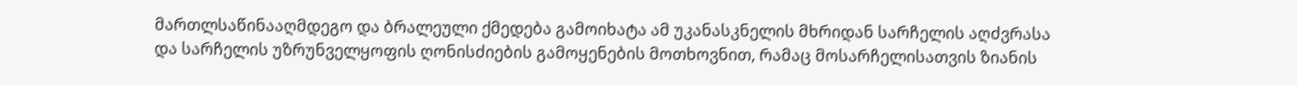მართლსაწინააღმდეგო და ბრალეული ქმედება გამოიხატა ამ უკანასკნელის მხრიდან სარჩელის აღძვრასა და სარჩელის უზრუნველყოფის ღონისძიების გამოყენების მოთხოვნით, რამაც მოსარჩელისათვის ზიანის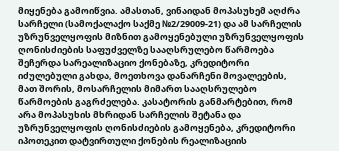მიყენება გამოიწვია. ამასთან, ვინაიდან მოპასუხემ აღძრა სარჩელი (სამოქალაქო საქმე №2/29009-21) და ამ სარჩელის უზრუნველყოფის მიზნით გამოყენებული უზრუნველყოფის ღონისძიების საფუძველზე სააღსრულებო წარმოება შეჩერდა სარეალიზაციო ქონებაზე, კრედიტორი იძულებული გახდა, მოეთხოვა დანარჩენი მოვალეების, მათ შორის, მოსარჩელის მიმართ სააღსრულებო წარმოების გაგრძელება. კასატორის განმარტებით, რომ არა მოპასუხის მხრიდან სარჩელის შეტანა და უზრუნველყოფის ღონისძიების გამოყენება, კრედიტორი იპოთეკით დატვირთული ქონების რეალიზაციის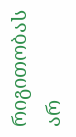რიგითობას არ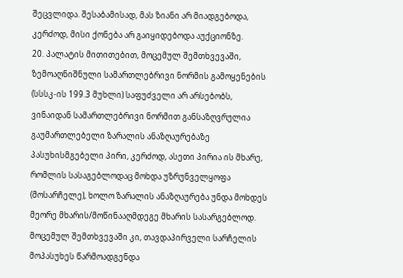შეცვლიდა. შესაბამისად, მას ზიანი არ მიადგებოდა, კერძოდ, მისი ქონება არ გაიყიდებოდა აუქციონზე.
20. პალატის მითითებით, მოცემულ შემთხვევაში, ზემოაღნიშნული სამართლებრივი ნორმის გამოყენების (სსსკ-ის 199.3 მუხლი) საფუძველი არ არსებობს, ვინაიდან სამართლებრივი ნორმით განსაზღვრულია გაუმართლებელი ზარალის ანაზღაურებაზე პასუხისმგებელი პირი, კერძოდ, ასეთი პირია ის მხარე, რომლის სასაგებლოდაც მოხდა უზრუნველყოფა (მოსარჩელე), ხოლო ზარალის ანაზღაურება უნდა მოხდეს მეორე მხარის/მოწინააღმდეგე მხარის სასარგებლოდ. მოცემულ შემთხვევაში კი, თავდაპირველი სარჩელის მოპასუხეს წარმოადგენდა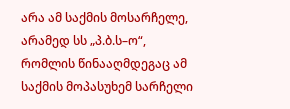არა ამ საქმის მოსარჩელე, არამედ სს „პ.ბ.ს–ო“, რომლის წინააღმდეგაც ამ საქმის მოპასუხემ სარჩელი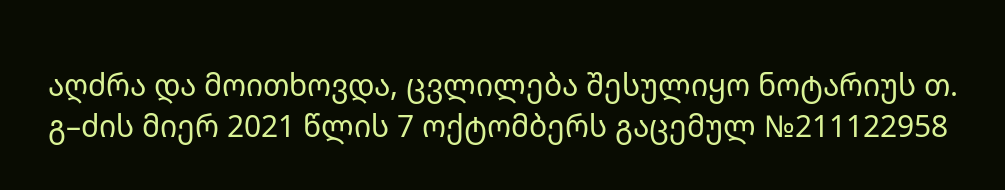აღძრა და მოითხოვდა, ცვლილება შესულიყო ნოტარიუს თ. გ–ძის მიერ 2021 წლის 7 ოქტომბერს გაცემულ №211122958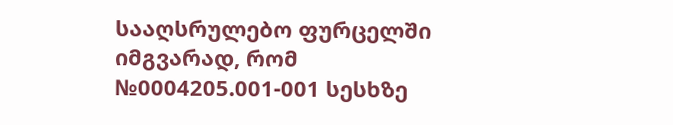სააღსრულებო ფურცელში იმგვარად, რომ №0004205.001-001 სესხზე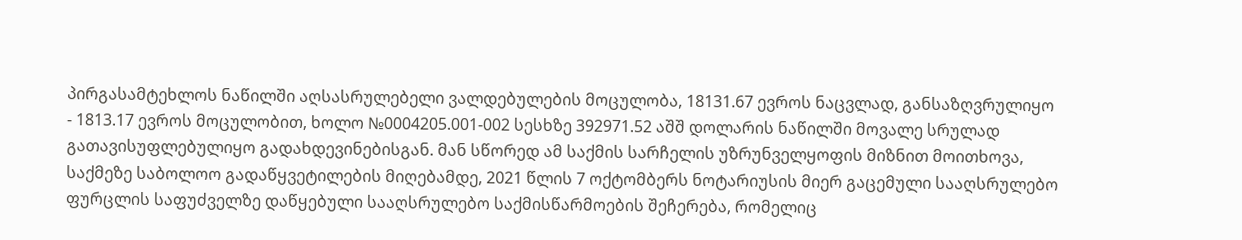პირგასამტეხლოს ნაწილში აღსასრულებელი ვალდებულების მოცულობა, 18131.67 ევროს ნაცვლად, განსაზღვრულიყო - 1813.17 ევროს მოცულობით, ხოლო №0004205.001-002 სესხზე 392971.52 აშშ დოლარის ნაწილში მოვალე სრულად გათავისუფლებულიყო გადახდევინებისგან. მან სწორედ ამ საქმის სარჩელის უზრუნველყოფის მიზნით მოითხოვა, საქმეზე საბოლოო გადაწყვეტილების მიღებამდე, 2021 წლის 7 ოქტომბერს ნოტარიუსის მიერ გაცემული სააღსრულებო ფურცლის საფუძველზე დაწყებული სააღსრულებო საქმისწარმოების შეჩერება, რომელიც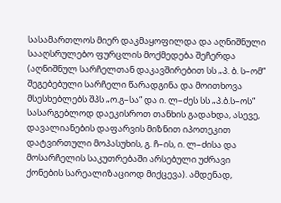სასამართლოს მიერ დაკმაყოფილდა და აღნიშნული სააღსრულებო ფურცლის მოქმედება შეჩერდა (აღნიშნულ სარჩელთან დაკავშირებით სს „პ. ბ. ს–ომ“ შეგებებული სარჩელი წარადგინა და მოითხოვა მსესხებლებს შპს „ო.გ–სა“ და ი. ლ–ძეს სს „პ.ბ.ს–ოს“ სასარგებლოდ დაეკისროთ თანხის გადახდა, ასევე, დავალიანების დაფარვის მიზნით იპოთეკით დატვირთული მოპასუხის, გ. ჩ–ის, ი. ლ–ძისა და მოსარჩელის საკუთრებაში არსებული უძრავი ქონების სარეალიზაციოდ მიქცევა). ამდენად,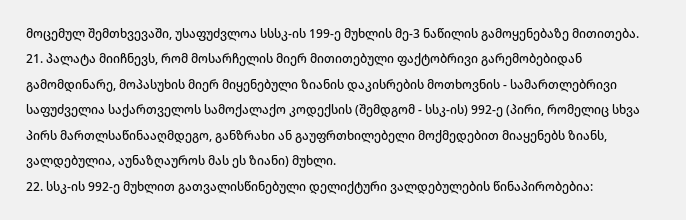მოცემულ შემთხვევაში, უსაფუძვლოა სსსკ-ის 199-ე მუხლის მე-3 ნაწილის გამოყენებაზე მითითება.
21. პალატა მიიჩნევს, რომ მოსარჩელის მიერ მითითებული ფაქტობრივი გარემობებიდან გამომდინარე, მოპასუხის მიერ მიყენებული ზიანის დაკისრების მოთხოვნის - სამართლებრივი საფუძველია საქართველოს სამოქალაქო კოდექსის (შემდგომ - სსკ-ის) 992-ე (პირი, რომელიც სხვა პირს მართლსაწინააღმდეგო, განზრახი ან გაუფრთხილებელი მოქმედებით მიაყენებს ზიანს, ვალდებულია, აუნაზღაუროს მას ეს ზიანი) მუხლი.
22. სსკ-ის 992-ე მუხლით გათვალისწინებული დელიქტური ვალდებულების წინაპირობებია: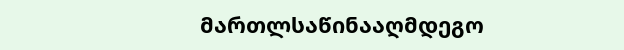მართლსაწინააღმდეგო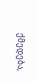ქმედება,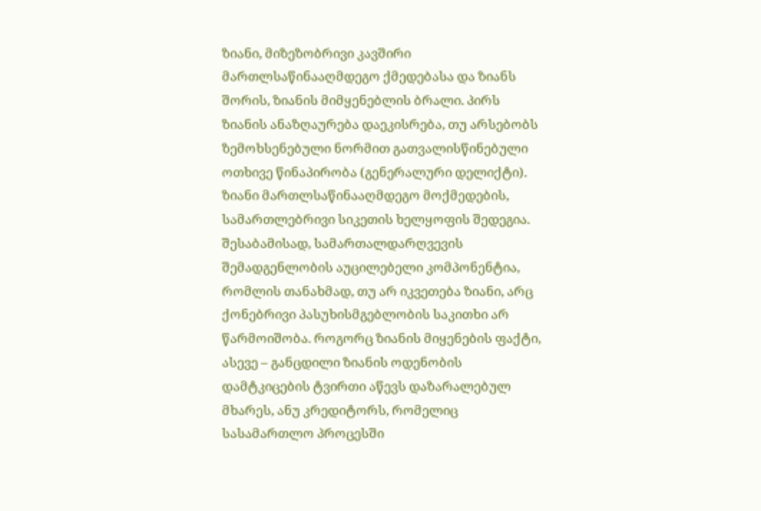ზიანი, მიზეზობრივი კავშირი მართლსაწინააღმდეგო ქმედებასა და ზიანს შორის, ზიანის მიმყენებლის ბრალი. პირს ზიანის ანაზღაურება დაეკისრება, თუ არსებობს ზემოხსენებული ნორმით გათვალისწინებული ოთხივე წინაპირობა (გენერალური დელიქტი). ზიანი მართლსაწინააღმდეგო მოქმედების, სამართლებრივი სიკეთის ხელყოფის შედეგია. შესაბამისად, სამართალდარღვევის შემადგენლობის აუცილებელი კომპონენტია, რომლის თანახმად, თუ არ იკვეთება ზიანი, არც ქონებრივი პასუხისმგებლობის საკითხი არ წარმოიშობა. როგორც ზიანის მიყენების ფაქტი, ასევე – განცდილი ზიანის ოდენობის დამტკიცების ტვირთი აწევს დაზარალებულ მხარეს, ანუ კრედიტორს, რომელიც სასამართლო პროცესში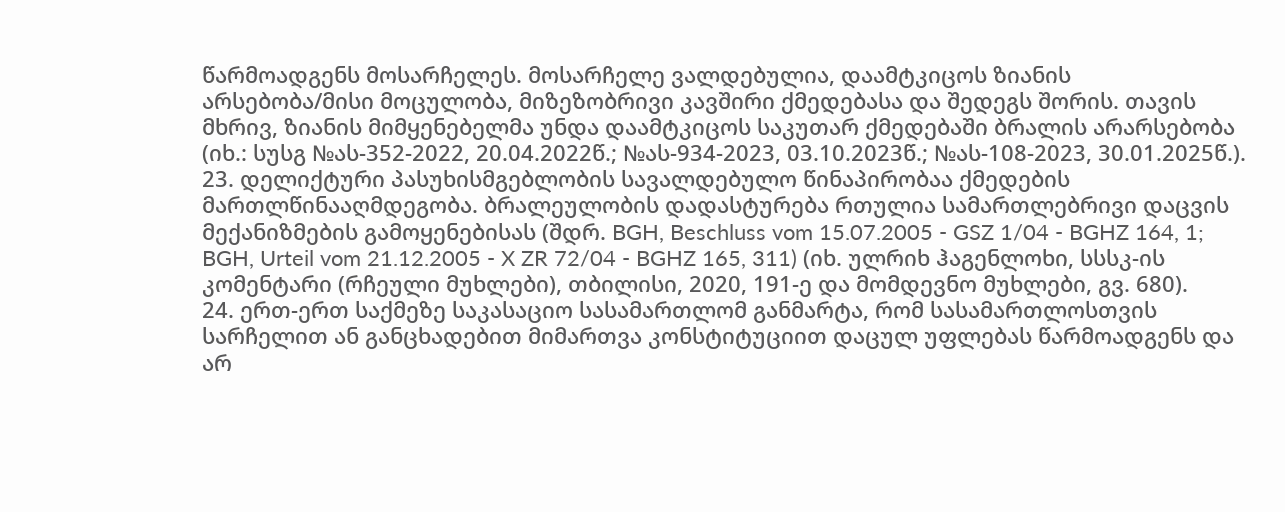წარმოადგენს მოსარჩელეს. მოსარჩელე ვალდებულია, დაამტკიცოს ზიანის არსებობა/მისი მოცულობა, მიზეზობრივი კავშირი ქმედებასა და შედეგს შორის. თავის მხრივ, ზიანის მიმყენებელმა უნდა დაამტკიცოს საკუთარ ქმედებაში ბრალის არარსებობა (იხ.: სუსგ №ას-352-2022, 20.04.2022წ.; №ას-934-2023, 03.10.2023წ.; №ას-108-2023, 30.01.2025წ.).
23. დელიქტური პასუხისმგებლობის სავალდებულო წინაპირობაა ქმედების მართლწინააღმდეგობა. ბრალეულობის დადასტურება რთულია სამართლებრივი დაცვის მექანიზმების გამოყენებისას (შდრ. BGH, Beschluss vom 15.07.2005 - GSZ 1/04 - BGHZ 164, 1; BGH, Urteil vom 21.12.2005 - X ZR 72/04 - BGHZ 165, 311) (იხ. ულრიხ ჰაგენლოხი, სსსკ-ის კომენტარი (რჩეული მუხლები), თბილისი, 2020, 191-ე და მომდევნო მუხლები, გვ. 680).
24. ერთ-ერთ საქმეზე საკასაციო სასამართლომ განმარტა, რომ სასამართლოსთვის სარჩელით ან განცხადებით მიმართვა კონსტიტუციით დაცულ უფლებას წარმოადგენს და არ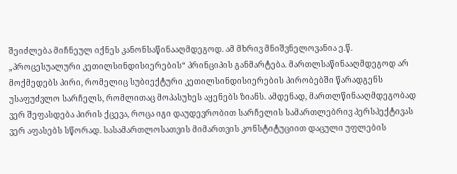შეიძლება მიჩნეულ იქნეს კანონსაწინააღმდეგოდ. ამ მხრივ მნიშვნელოვანია ე.წ. „პროცესუალური კეთილსინდისიერების“ პრინციპის განმარტება. მართლსაწინააღმდეგოდ არ მოქმედებს პირი, რომელიც სუბიექტური კეთილსინდისიერების პირობებში წარადგენს უსაფუძვლო სარჩელს, რომლითაც მოპასუხეს აყენებს ზიანს. ამდენად, მართლწინააღმდეგობად ვერ შეფასდება პირის ქცევა, როცა იგი დაუდევრობით სარჩელის სამართლებრივ პერსპექტივას ვერ აფასებს სწორად. სასამართლოსათვის მიმართვის კონსტიტუციით დაცული უფლების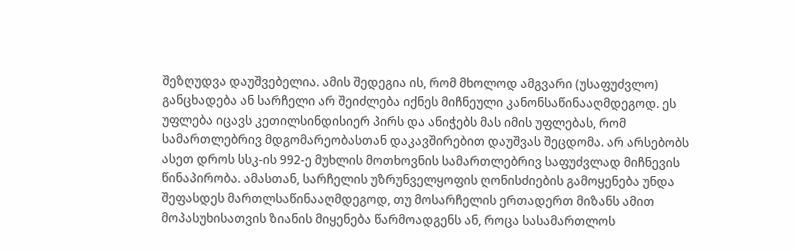შეზღუდვა დაუშვებელია. ამის შედეგია ის, რომ მხოლოდ ამგვარი (უსაფუძვლო) განცხადება ან სარჩელი არ შეიძლება იქნეს მიჩნეული კანონსაწინააღმდეგოდ. ეს უფლება იცავს კეთილსინდისიერ პირს და ანიჭებს მას იმის უფლებას, რომ სამართლებრივ მდგომარეობასთან დაკავშირებით დაუშვას შეცდომა. არ არსებობს ასეთ დროს სსკ-ის 992-ე მუხლის მოთხოვნის სამართლებრივ საფუძვლად მიჩნევის წინაპირობა. ამასთან, სარჩელის უზრუნველყოფის ღონისძიების გამოყენება უნდა შეფასდეს მართლსაწინააღმდეგოდ, თუ მოსარჩელის ერთადერთ მიზანს ამით მოპასუხისათვის ზიანის მიყენება წარმოადგენს ან, როცა სასამართლოს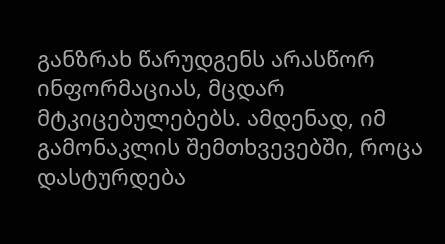განზრახ წარუდგენს არასწორ ინფორმაციას, მცდარ მტკიცებულებებს. ამდენად, იმ გამონაკლის შემთხვევებში, როცა დასტურდება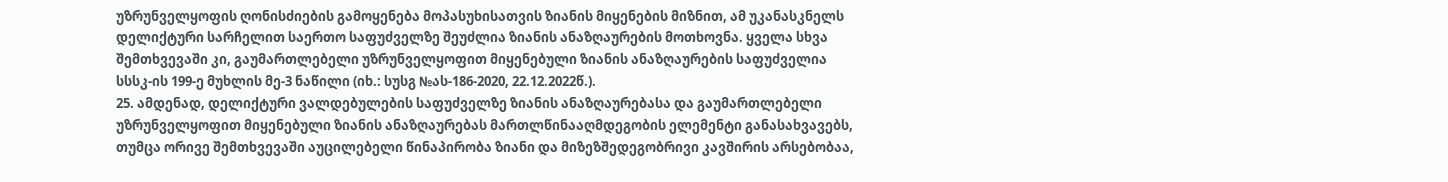უზრუნველყოფის ღონისძიების გამოყენება მოპასუხისათვის ზიანის მიყენების მიზნით, ამ უკანასკნელს დელიქტური სარჩელით საერთო საფუძველზე შეუძლია ზიანის ანაზღაურების მოთხოვნა. ყველა სხვა შემთხვევაში კი, გაუმართლებელი უზრუნველყოფით მიყენებული ზიანის ანაზღაურების საფუძველია სსსკ-ის 199-ე მუხლის მე-3 ნაწილი (იხ.: სუსგ №ას-186-2020, 22.12.2022წ.).
25. ამდენად, დელიქტური ვალდებულების საფუძველზე ზიანის ანაზღაურებასა და გაუმართლებელი უზრუნველყოფით მიყენებული ზიანის ანაზღაურებას მართლწინააღმდეგობის ელემენტი განასახვავებს, თუმცა ორივე შემთხვევაში აუცილებელი წინაპირობა ზიანი და მიზეზშედეგობრივი კავშირის არსებობაა,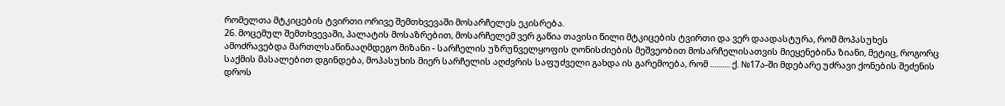რომელთა მტკიცების ტვირთი ორივე შემთხვევაში მოსარჩელეს ეკისრება.
26. მოცემულ შემთხვევაში, პალატის მოსაზრებით, მოსარჩელემ ვერ გაწია თავისი წილი მტკიცების ტვირთი და ვერ დაადასტურა, რომ მოპასუხეს ამოძრავებდა მართლსაწინააღმდეგო მიზანი - სარჩელის უზრუნველყოფის ღონისძიების მეშვეობით მოსარჩელისათვის მიეყენებინა ზიანი, მეტიც, როგორც საქმის მასალებით დგინდება, მოპასუხის მიერ სარჩელის აღძვრის საფუძველი გახდა ის გარემოება, რომ .......... ქ. №17ა-ში მდებარე უძრავი ქონების შეძენის დროს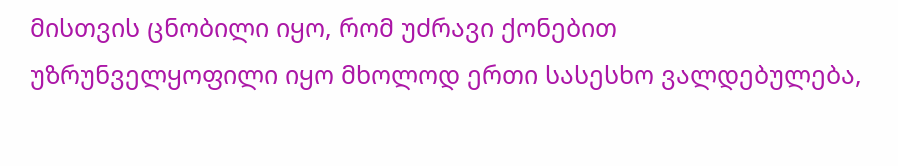მისთვის ცნობილი იყო, რომ უძრავი ქონებით უზრუნველყოფილი იყო მხოლოდ ერთი სასესხო ვალდებულება,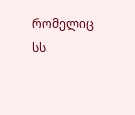რომელიც სს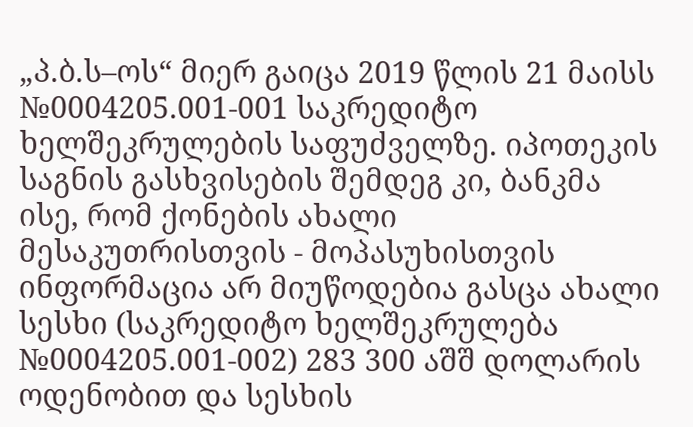„პ.ბ.ს–ოს“ მიერ გაიცა 2019 წლის 21 მაისს №0004205.001-001 საკრედიტო ხელშეკრულების საფუძველზე. იპოთეკის საგნის გასხვისების შემდეგ კი, ბანკმა ისე, რომ ქონების ახალი მესაკუთრისთვის - მოპასუხისთვის ინფორმაცია არ მიუწოდებია გასცა ახალი სესხი (საკრედიტო ხელშეკრულება №0004205.001-002) 283 300 აშშ დოლარის ოდენობით და სესხის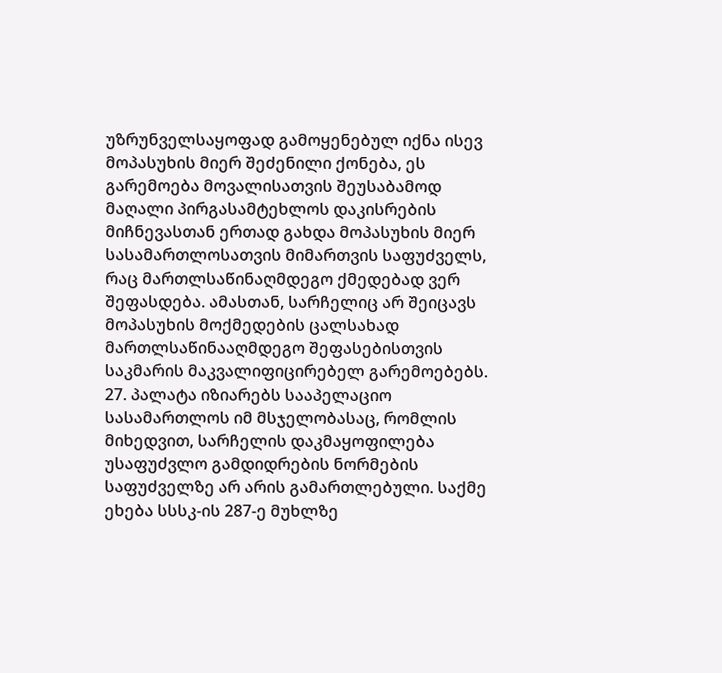უზრუნველსაყოფად გამოყენებულ იქნა ისევ მოპასუხის მიერ შეძენილი ქონება, ეს გარემოება მოვალისათვის შეუსაბამოდ მაღალი პირგასამტეხლოს დაკისრების მიჩნევასთან ერთად გახდა მოპასუხის მიერ სასამართლოსათვის მიმართვის საფუძველს, რაც მართლსაწინაღმდეგო ქმედებად ვერ შეფასდება. ამასთან, სარჩელიც არ შეიცავს მოპასუხის მოქმედების ცალსახად მართლსაწინააღმდეგო შეფასებისთვის საკმარის მაკვალიფიცირებელ გარემოებებს.
27. პალატა იზიარებს სააპელაციო სასამართლოს იმ მსჯელობასაც, რომლის მიხედვით, სარჩელის დაკმაყოფილება უსაფუძვლო გამდიდრების ნორმების საფუძველზე არ არის გამართლებული. საქმე ეხება სსსკ-ის 287-ე მუხლზე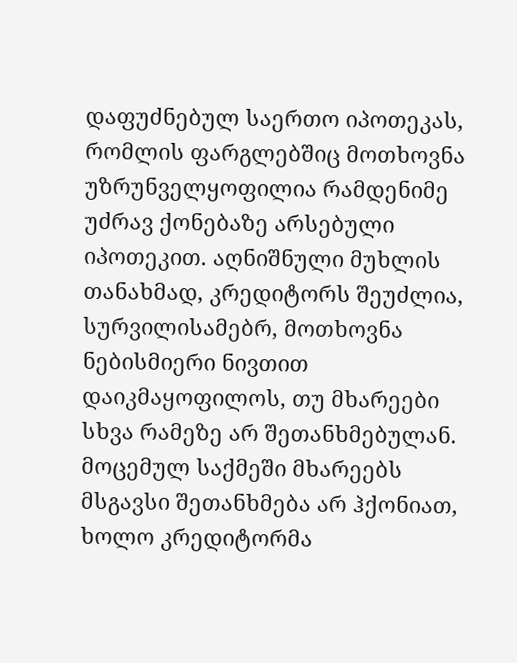დაფუძნებულ საერთო იპოთეკას, რომლის ფარგლებშიც მოთხოვნა უზრუნველყოფილია რამდენიმე უძრავ ქონებაზე არსებული იპოთეკით. აღნიშნული მუხლის თანახმად, კრედიტორს შეუძლია, სურვილისამებრ, მოთხოვნა ნებისმიერი ნივთით დაიკმაყოფილოს, თუ მხარეები სხვა რამეზე არ შეთანხმებულან. მოცემულ საქმეში მხარეებს მსგავსი შეთანხმება არ ჰქონიათ, ხოლო კრედიტორმა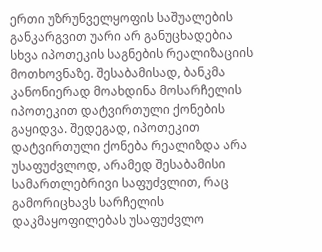ერთი უზრუნველყოფის საშუალების განკარგვით უარი არ განუცხადებია სხვა იპოთეკის საგნების რეალიზაციის მოთხოვნაზე. შესაბამისად, ბანკმა კანონიერად მოახდინა მოსარჩელის იპოთეკით დატვირთული ქონების გაყიდვა. შედეგად, იპოთეკით დატვირთული ქონება რეალიზდა არა უსაფუძვლოდ, არამედ შესაბამისი სამართლებრივი საფუძვლით, რაც გამორიცხავს სარჩელის დაკმაყოფილებას უსაფუძვლო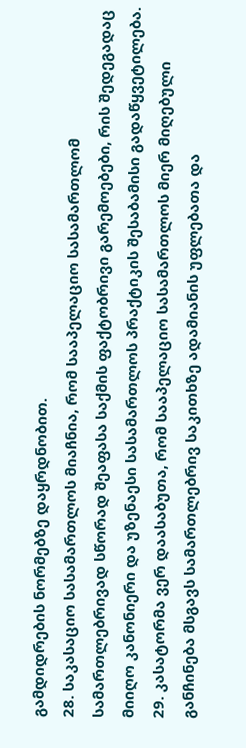გამდიდრების ნორმებზე დაყრდნობით.
28. საკასაციო სასამართლოს მიაჩნია, რომ სააპელაციო სასამართლომ სამართლებრივად სწორად შეაფასა საქმის ფაქტობრივი გარემოებები, რის შედეგადაც მიიღო კანონიერი და უზენაესი სასამართლოს პრაქტიკის შესაბამისი გადაწყვეტილება.
29. კასატორმა ვერ დაასაბუთა, რომ სააპელაციო სასამართლოს მიერ მიღებული განჩინება მსგავს სამართლებრივ საკითხზე ადამიანის უფლებათა და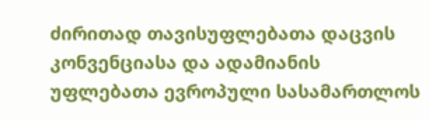ძირითად თავისუფლებათა დაცვის კონვენციასა და ადამიანის უფლებათა ევროპული სასამართლოს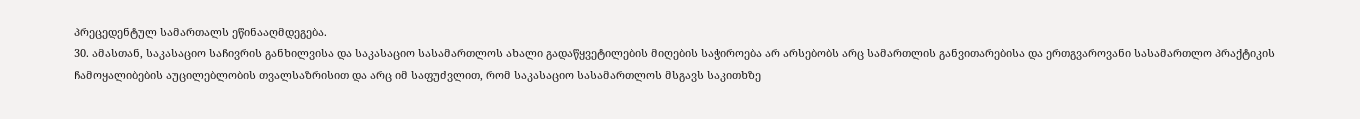პრეცედენტულ სამართალს ეწინააღმდეგება.
30. ამასთან, საკასაციო საჩივრის განხილვისა და საკასაციო სასამართლოს ახალი გადაწყვეტილების მიღების საჭიროება არ არსებობს არც სამართლის განვითარებისა და ერთგვაროვანი სასამართლო პრაქტიკის ჩამოყალიბების აუცილებლობის თვალსაზრისით და არც იმ საფუძვლით, რომ საკასაციო სასამართლოს მსგავს საკითხზე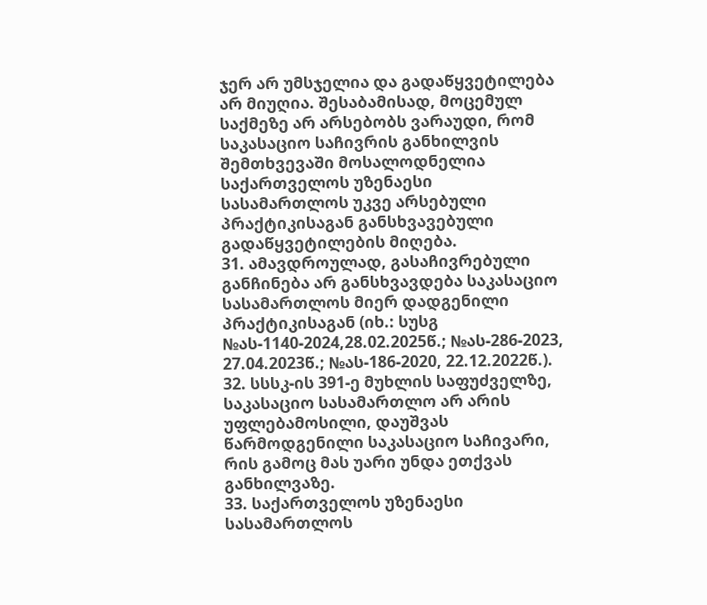ჯერ არ უმსჯელია და გადაწყვეტილება არ მიუღია. შესაბამისად, მოცემულ საქმეზე არ არსებობს ვარაუდი, რომ საკასაციო საჩივრის განხილვის შემთხვევაში მოსალოდნელია საქართველოს უზენაესი სასამართლოს უკვე არსებული პრაქტიკისაგან განსხვავებული გადაწყვეტილების მიღება.
31. ამავდროულად, გასაჩივრებული განჩინება არ განსხვავდება საკასაციო სასამართლოს მიერ დადგენილი პრაქტიკისაგან (იხ.: სუსგ №ას-1140-2024,28.02.2025წ.; №ას-286-2023, 27.04.2023წ.; №ას-186-2020, 22.12.2022წ.).
32. სსსკ-ის 391-ე მუხლის საფუძველზე, საკასაციო სასამართლო არ არის უფლებამოსილი, დაუშვას წარმოდგენილი საკასაციო საჩივარი, რის გამოც მას უარი უნდა ეთქვას განხილვაზე.
33. საქართველოს უზენაესი სასამართლოს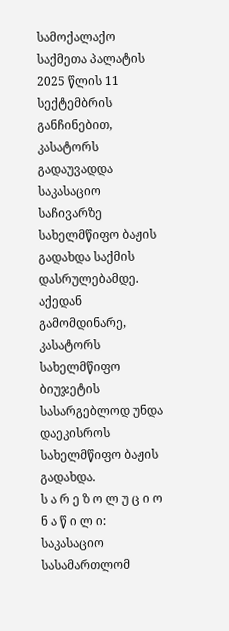სამოქალაქო საქმეთა პალატის 2025 წლის 11 სექტემბრის განჩინებით, კასატორს გადაუვადდა საკასაციო საჩივარზე სახელმწიფო ბაჟის გადახდა საქმის დასრულებამდე. აქედან გამომდინარე, კასატორს სახელმწიფო ბიუჯეტის სასარგებლოდ უნდა დაეკისროს სახელმწიფო ბაჟის გადახდა.
ს ა რ ე ზ ო ლ უ ც ი ო ნ ა წ ი ლ ი:
საკასაციო სასამართლომ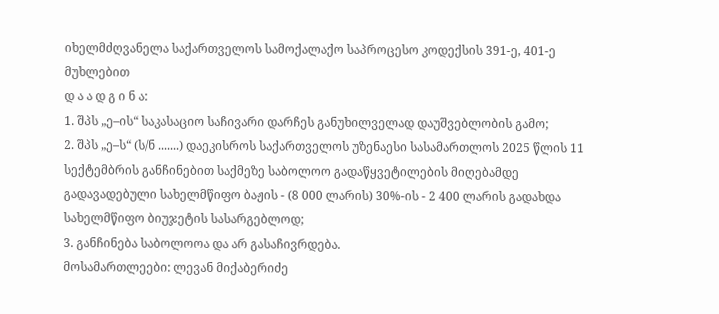იხელმძღვანელა საქართველოს სამოქალაქო საპროცესო კოდექსის 391-ე, 401-ე მუხლებით
დ ა ა დ გ ი ნ ა:
1. შპს „ე–ის“ საკასაციო საჩივარი დარჩეს განუხილველად დაუშვებლობის გამო;
2. შპს „ე–ს“ (ს/ნ .......) დაეკისროს საქართველოს უზენაესი სასამართლოს 2025 წლის 11 სექტემბრის განჩინებით საქმეზე საბოლოო გადაწყვეტილების მიღებამდე გადავადებული სახელმწიფო ბაჟის - (8 000 ლარის) 30%-ის - 2 400 ლარის გადახდა სახელმწიფო ბიუჯეტის სასარგებლოდ;
3. განჩინება საბოლოოა და არ გასაჩივრდება.
მოსამართლეები: ლევან მიქაბერიძე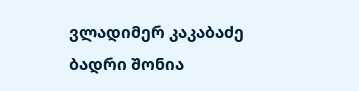ვლადიმერ კაკაბაძე
ბადრი შონია